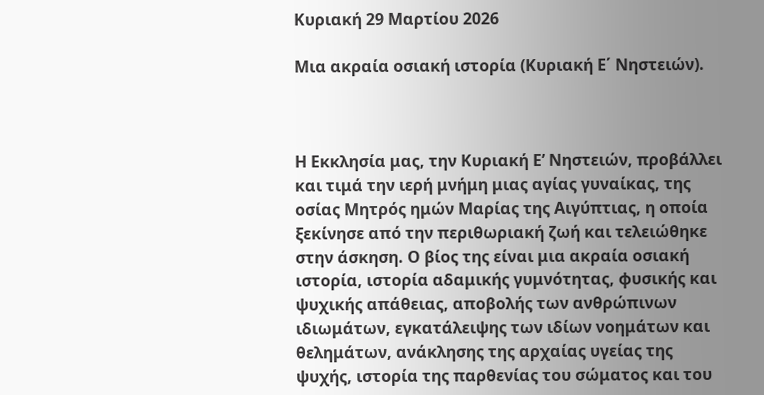Κυριακή 29 Μαρτίου 2026

Μια ακραία οσιακή ιστορία (Κυριακή Ε΄ Νηστειών).



Η Εκκλησία μας, την Κυριακή Ε’ Νηστειών, προβάλλει και τιμά την ιερή μνήμη μιας αγίας γυναίκας, της οσίας Μητρός ημών Μαρίας της Αιγύπτιας, η οποία ξεκίνησε από την περιθωριακή ζωή και τελειώθηκε στην άσκηση. Ο βίος της είναι μια ακραία οσιακή ιστορία, ιστορία αδαμικής γυμνότητας, φυσικής και ψυχικής απάθειας, αποβολής των ανθρώπινων ιδιωμάτων, εγκατάλειψης των ιδίων νοημάτων και θελημάτων, ανάκλησης της αρχαίας υγείας της ψυχής, ιστορία της παρθενίας του σώματος και του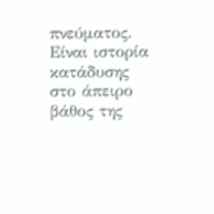πνεύματος. Είναι ιστορία κατάδυσης στο άπειρο βάθος της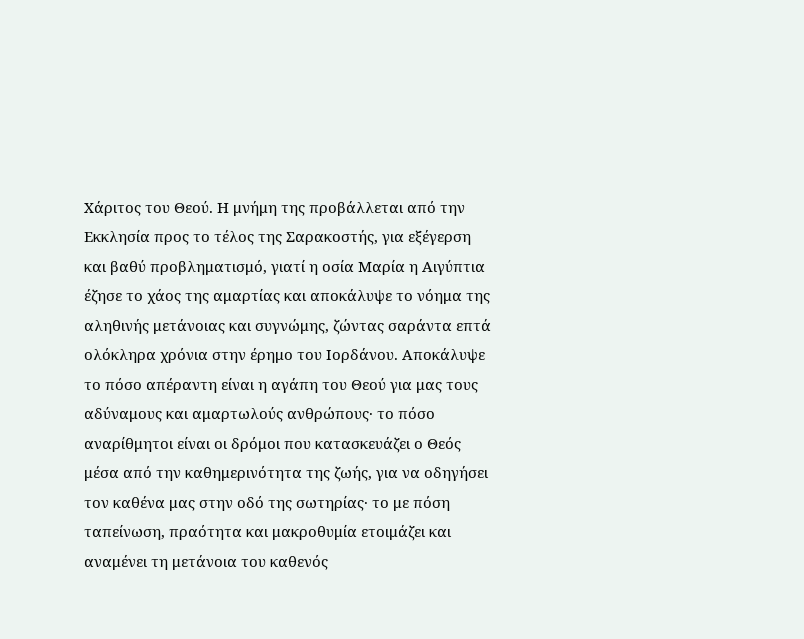Χάριτος του Θεού. Η μνήμη της προβάλλεται από την Εκκλησία προς το τέλος της Σαρακοστής, για εξέγερση και βαθύ προβληματισμό, γιατί η οσία Μαρία η Αιγύπτια έζησε το χάος της αμαρτίας και αποκάλυψε το νόημα της αληθινής μετάνοιας και συγνώμης, ζώντας σαράντα επτά ολόκληρα χρόνια στην έρημο του Ιορδάνου. Αποκάλυψε το πόσο απέραντη είναι η αγάπη του Θεού για μας τους αδύναμους και αμαρτωλούς ανθρώπους· το πόσο αναρίθμητοι είναι οι δρόμοι που κατασκευάζει ο Θεός μέσα από την καθημερινότητα της ζωής, για να οδηγήσει τον καθένα μας στην οδό της σωτηρίας· το με πόση ταπείνωση, πραότητα και μακροθυμία ετοιμάζει και αναμένει τη μετάνοια του καθενός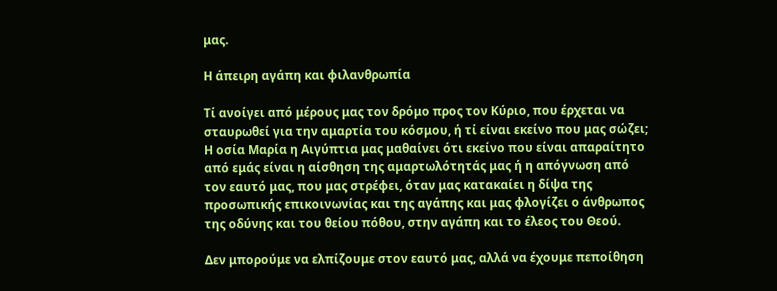μας.

Η άπειρη αγάπη και φιλανθρωπία

Τί ανοίγει από μέρους μας τον δρόμο προς τον Κύριο, που έρχεται να σταυρωθεί για την αμαρτία του κόσμου, ή τί είναι εκείνο που μας σώζει; Η οσία Μαρία η Αιγύπτια μας μαθαίνει ότι εκείνο που είναι απαραίτητο από εμάς είναι η αίσθηση της αμαρτωλότητάς μας ή η απόγνωση από τον εαυτό μας, που μας στρέφει, όταν μας κατακαίει η δίψα της προσωπικής επικοινωνίας και της αγάπης και μας φλογίζει ο άνθρωπος της οδύνης και του θείου πόθου, στην αγάπη και το έλεος του Θεού.

Δεν μπορούμε να ελπίζουμε στον εαυτό μας, αλλά να έχουμε πεποίθηση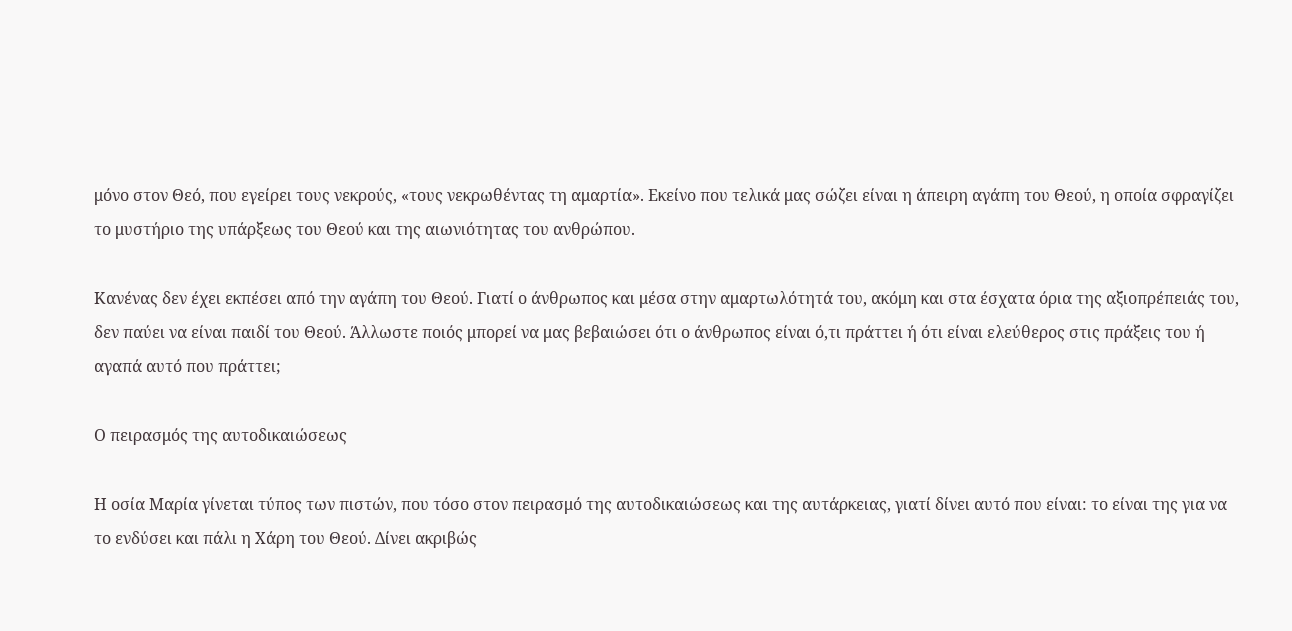μόνο στον Θεό, που εγείρει τους νεκρούς, «τους νεκρωθέντας τη αμαρτία». Εκείνο που τελικά μας σώζει είναι η άπειρη αγάπη του Θεού, η οποία σφραγίζει το μυστήριο της υπάρξεως του Θεού και της αιωνιότητας του ανθρώπου.

Κανένας δεν έχει εκπέσει από την αγάπη του Θεού. Γιατί ο άνθρωπος και μέσα στην αμαρτωλότητά του, ακόμη και στα έσχατα όρια της αξιοπρέπειάς του, δεν παύει να είναι παιδί του Θεού. Άλλωστε ποιός μπορεί να μας βεβαιώσει ότι ο άνθρωπος είναι ό,τι πράττει ή ότι είναι ελεύθερος στις πράξεις του ή αγαπά αυτό που πράττει;

Ο πειρασμός της αυτοδικαιώσεως

Η οσία Μαρία γίνεται τύπος των πιστών, που τόσο στον πειρασμό της αυτοδικαιώσεως και της αυτάρκειας, γιατί δίνει αυτό που είναι: το είναι της για να το ενδύσει και πάλι η Χάρη του Θεού. Δίνει ακριβώς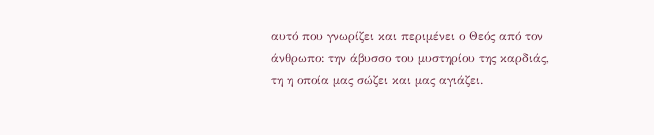αυτό που γνωρίζει και περιμένει ο Θεός από τον άνθρωπο: την άβυσσο του μυστηρίου της καρδιάς, τη η οποία μας σώζει και μας αγιάζει.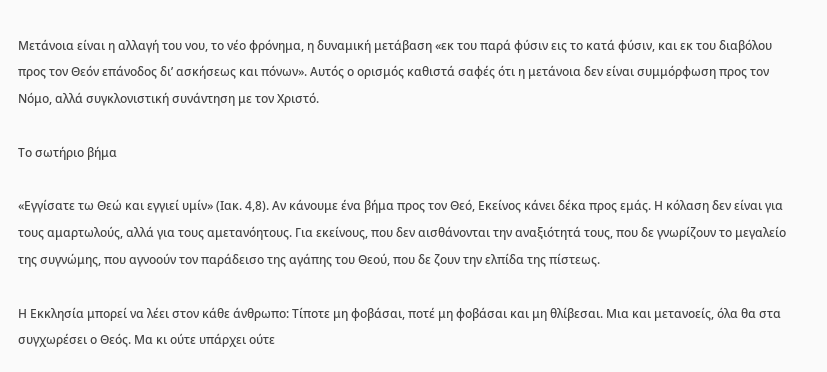Μετάνοια είναι η αλλαγή του νου, το νέο φρόνημα, η δυναμική μετάβαση «εκ του παρά φύσιν εις το κατά φύσιν, και εκ του διαβόλου προς τον Θεόν επάνοδος δι’ ασκήσεως και πόνων». Αυτός ο ορισμός καθιστά σαφές ότι η μετάνοια δεν είναι συμμόρφωση προς τον Νόμο, αλλά συγκλονιστική συνάντηση με τον Χριστό.

Το σωτήριο βήμα

«Εγγίσατε τω Θεώ και εγγιεί υμίν» (Ιακ. 4,8). Αν κάνουμε ένα βήμα προς τον Θεό, Εκείνος κάνει δέκα προς εμάς. Η κόλαση δεν είναι για τους αμαρτωλούς, αλλά για τους αμετανόητους. Για εκείνους, που δεν αισθάνονται την αναξιότητά τους, που δε γνωρίζουν το μεγαλείο της συγνώμης, που αγνοούν τον παράδεισο της αγάπης του Θεού, που δε ζουν την ελπίδα της πίστεως.

Η Εκκλησία μπορεί να λέει στον κάθε άνθρωπο: Τίποτε μη φοβάσαι, ποτέ μη φοβάσαι και μη θλίβεσαι. Μια και μετανοείς, όλα θα στα συγχωρέσει ο Θεός. Μα κι ούτε υπάρχει ούτε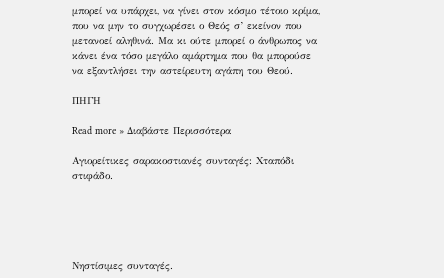μπορεί να υπάρχει, να γίνει στον κόσμο τέτοιο κρίμα, που να μην το συγχωρέσει ο Θεός σ’ εκείνον που μετανοεί αληθινά. Μα κι ούτε μπορεί ο άνθρωπος να κάνει ένα τόσο μεγάλο αμάρτημα που θα μπορούσε να εξαντλήσει την αστείρευτη αγάπη του Θεού.

ΠΗΓΗ

Read more » Διαβάστε Περισσότερα

Αγιορείτικες σαρακοστιανές συνταγές: Χταπόδι στιφάδο.





Νηστίσιμες συνταγές.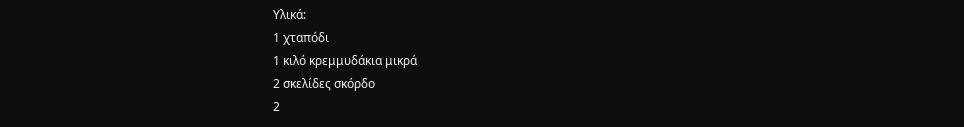Υλικά:
1 χταπόδι
1 κιλό κρεμμυδάκια μικρά
2 σκελίδες σκόρδο
2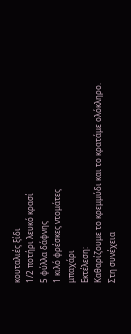κουταλιές ξίδι
1/2 ποτήρι λευκό κρασί
5 φύλλα δάφνης
1 κιλό φρέσκες ντομάτες
μπαχάρι
Εκτέλεση:
Καθαρίζουμε το κρεμμύδι και το κρατάμε ολόκληρο.
Στη συνέχεια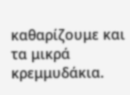καθαρίζουμε και τα μικρά κρεμμυδάκια.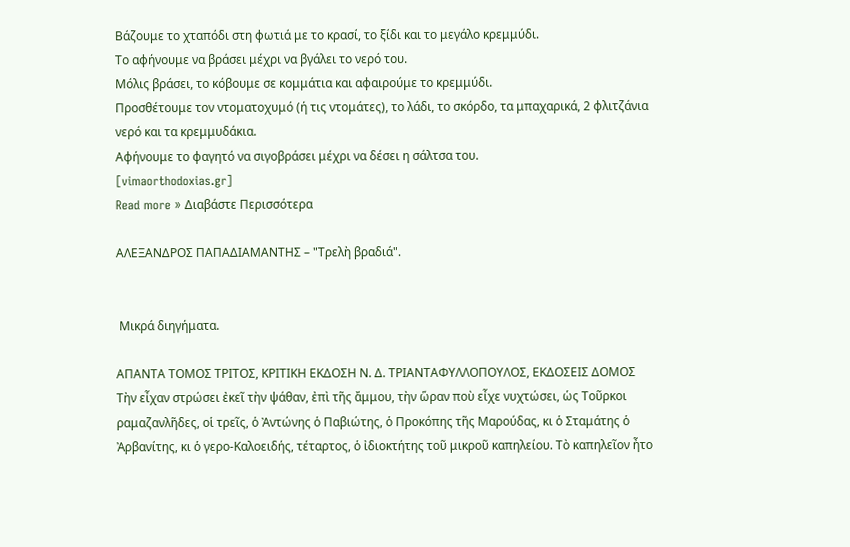Bάζουμε το χταπόδι στη φωτιά με το κρασί, το ξίδι και το μεγάλο κρεμμύδι.
Tο αφήνουμε να βράσει μέχρι να βγάλει το νερό του.
Mόλις βράσει, το κόβουμε σε κομμάτια και αφαιρούμε το κρεμμύδι.
Προσθέτουμε τον ντοματοχυμό (ή τις ντομάτες), το λάδι, το σκόρδο, τα μπαχαρικά, 2 φλιτζάνια νερό και τα κρεμμυδάκια.
Aφήνουμε το φαγητό να σιγοβράσει μέχρι να δέσει η σάλτσα του.
[vimaorthodoxias.gr]
Read more » Διαβάστε Περισσότερα

ΑΛΕΞΑΝΔΡΟΣ ΠΑΠΑΔΙΑΜΑΝΤΗΣ – "Τρελὴ βραδιά".


 Μικρά διηγήματα.

ΑΠΑΝΤΑ ΤΟΜΟΣ ΤΡΙΤΟΣ, ΚΡΙΤΙΚΗ ΕΚΔΟΣΗ Ν. Δ. ΤΡΙΑΝΤΑΦΥΛΛΟΠΟΥΛΟΣ, ΕΚΔΟΣΕΙΣ ΔΟΜΟΣ
Τὴν εἶχαν στρώσει ἐκεῖ τὴν ψάθαν, ἐπὶ τῆς ἄμμου, τὴν ὥραν ποὺ εἶχε νυχτώσει, ὡς Τοῦρκοι ραμαζανλῆδες, οἱ τρεῖς, ὁ Ἀντώνης ὁ Παβιώτης, ὁ Προκόπης τῆς Μαρούδας, κι ὁ Σταμάτης ὁ Ἀρβανίτης, κι ὁ γερο-Καλοειδής, τέταρτος, ὁ ἰδιοκτήτης τοῦ μικροῦ καπηλείου. Τὸ καπηλεῖον ἦτο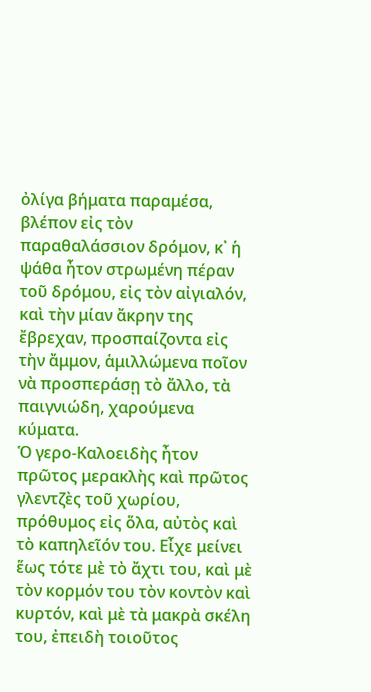ὀλίγα βήματα παραμέσα, βλέπον εἰς τὸν παραθαλάσσιον δρόμον, κ᾽ ἡ ψάθα ἦτον στρωμένη πέραν τοῦ δρόμου, εἰς τὸν αἰγιαλόν, καὶ τὴν μίαν ἄκρην της ἔβρεχαν, προσπαίζοντα εἰς τὴν ἄμμον, ἁμιλλώμενα ποῖον νὰ προσπεράσῃ τὸ ἄλλο, τὰ παιγνιώδη, χαρούμενα κύματα.
Ὁ γερο-Καλοειδὴς ἦτον πρῶτος μερακλὴς καὶ πρῶτος γλεντζὲς τοῦ χωρίου, πρόθυμος εἰς ὅλα, αὐτὸς καὶ τὸ καπηλεῖόν του. Εἶχε μείνει ἕως τότε μὲ τὸ ἄχτι του, καὶ μὲ τὸν κορμόν του τὸν κοντὸν καὶ κυρτόν, καὶ μὲ τὰ μακρὰ σκέλη του, ἐπειδὴ τοιοῦτος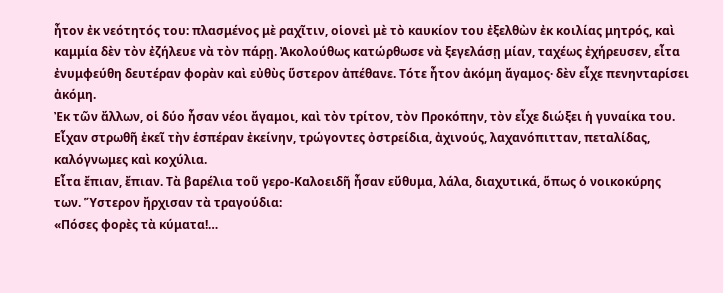ἦτον ἐκ νεότητός του: πλασμένος μὲ ραχῖτιν, οἱονεὶ μὲ τὸ καυκίον του ἐξελθὼν ἐκ κοιλίας μητρός, καὶ καμμία δὲν τὸν ἐζήλευε νὰ τὸν πάρῃ. Ἀκολούθως κατώρθωσε νὰ ξεγελάσῃ μίαν, ταχέως ἐχήρευσεν, εἶτα ἐνυμφεύθη δευτέραν φορὰν καὶ εὐθὺς ὕστερον ἀπέθανε. Τότε ἦτον ἀκόμη ἄγαμος· δὲν εἶχε πενηνταρίσει ἀκόμη.
Ἐκ τῶν ἄλλων, οἱ δύο ἦσαν νέοι ἄγαμοι, καὶ τὸν τρίτον, τὸν Προκόπην, τὸν εἶχε διώξει ἡ γυναίκα του. Εἶχαν στρωθῆ ἐκεῖ τὴν ἑσπέραν ἐκείνην, τρώγοντες ὀστρείδια, ἀχινούς, λαχανόπιτταν, πεταλίδας, καλόγνωμες καὶ κοχύλια.
Εἶτα ἔπιαν, ἔπιαν. Τὰ βαρέλια τοῦ γερο-Καλοειδῆ ἦσαν εὔθυμα, λάλα, διαχυτικά, ὅπως ὁ νοικοκύρης των. Ὕστερον ἤρχισαν τὰ τραγούδια:
«Πόσες φορὲς τὰ κύματα!…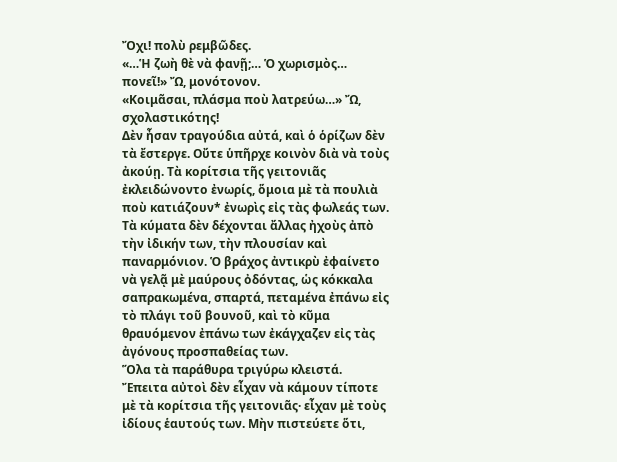Ὄχι! πολὺ ρεμβῶδες.
«…Ἡ ζωὴ θὲ νὰ φανῇ;… Ὁ χωρισμὸς… πονεῖ!» Ὤ, μονότονον.
«Κοιμᾶσαι, πλάσμα ποὺ λατρεύω…» Ὤ, σχολαστικότης!
Δὲν ἦσαν τραγούδια αὐτά, καὶ ὁ ὁρίζων δὲν τὰ ἔστεργε. Οὔτε ὑπῆρχε κοινὸν διὰ νὰ τοὺς ἀκούῃ. Τὰ κορίτσια τῆς γειτονιᾶς ἐκλειδώνοντο ἐνωρίς, ὅμοια μὲ τὰ πουλιὰ ποὺ κατιάζουν* ἐνωρὶς εἰς τὰς φωλεάς των. Τὰ κύματα δὲν δέχονται ἄλλας ἠχοὺς ἀπὸ τὴν ἰδικήν των, τὴν πλουσίαν καὶ παναρμόνιον. Ὁ βράχος ἀντικρὺ ἐφαίνετο νὰ γελᾷ μὲ μαύρους ὀδόντας, ὡς κόκκαλα σαπρακωμένα, σπαρτά, πεταμένα ἐπάνω εἰς τὸ πλάγι τοῦ βουνοῦ, καὶ τὸ κῦμα θραυόμενον ἐπάνω των ἐκάγχαζεν εἰς τὰς ἀγόνους προσπαθείας των.
Ὅλα τὰ παράθυρα τριγύρω κλειστά. Ἔπειτα αὐτοὶ δὲν εἶχαν νὰ κάμουν τίποτε μὲ τὰ κορίτσια τῆς γειτονιᾶς· εἶχαν μὲ τοὺς ἰδίους ἑαυτούς των. Μὴν πιστεύετε ὅτι,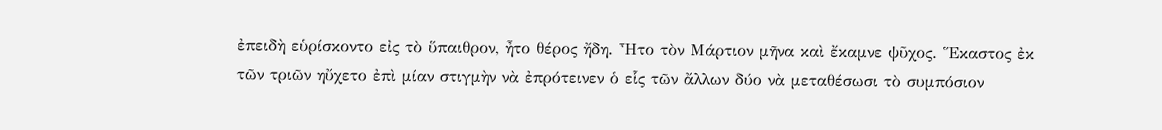ἐπειδὴ εὑρίσκοντο εἰς τὸ ὕπαιθρον, ἦτο θέρος ἤδη. Ἦτο τὸν Μάρτιον μῆνα καὶ ἔκαμνε ψῦχος. Ἕκαστος ἐκ τῶν τριῶν ηὔχετο ἐπὶ μίαν στιγμὴν νὰ ἐπρότεινεν ὁ εἷς τῶν ἄλλων δύο νὰ μεταθέσωσι τὸ συμπόσιον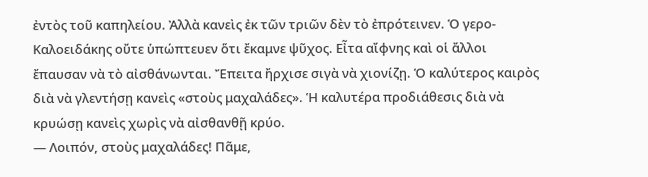ἐντὸς τοῦ καπηλείου. Ἀλλὰ κανεὶς ἐκ τῶν τριῶν δὲν τὸ ἐπρότεινεν. Ὁ γερο-Καλοειδάκης οὔτε ὑπώπτευεν ὅτι ἔκαμνε ψῦχος. Εἶτα αἴφνης καὶ οἱ ἄλλοι ἔπαυσαν νὰ τὸ αἰσθάνωνται. Ἔπειτα ἤρχισε σιγὰ νὰ χιονίζῃ. Ὁ καλύτερος καιρὸς διὰ νὰ γλεντήσῃ κανεὶς «στοὺς μαχαλάδες». Ἡ καλυτέρα προδιάθεσις διὰ νὰ κρυώσῃ κανεὶς χωρὶς νὰ αἰσθανθῇ κρύο.
― Λοιπόν, στοὺς μαχαλάδες! Πᾶμε,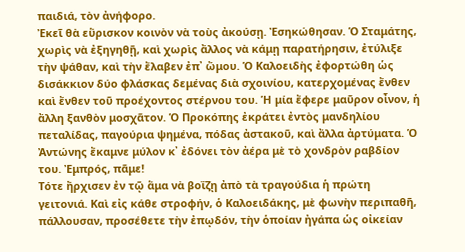παιδιά, τὸν ἀνήφορο.
Ἐκεῖ θὰ εὕρισκον κοινὸν νὰ τοὺς ἀκούσῃ. Ἐσηκώθησαν. Ὁ Σταμάτης, χωρὶς νὰ ἐξηγηθῇ, καὶ χωρὶς ἄλλος νὰ κάμῃ παρατήρησιν, ἐτύλιξε τὴν ψάθαν, καὶ τὴν ἔλαβεν ἐπ᾽ ὤμου. Ὁ Καλοειδὴς ἐφορτώθη ὡς δισάκκιον δύο φλάσκας δεμένας διὰ σχοινίου, κατερχομένας ἔνθεν καὶ ἔνθεν τοῦ προέχοντος στέρνου του. Ἡ μία ἔφερε μαῦρον οἶνον, ἡ ἄλλη ξανθὸν μοσχᾶτον. Ὁ Προκόπης ἐκράτει ἐντὸς μανδηλίου πεταλίδας, παγούρια ψημένα, πόδας ἀστακοῦ, καὶ ἄλλα ἀρτύματα. Ὁ Ἀντώνης ἔκαμνε μύλον κ᾽ ἐδόνει τὸν ἀέρα μὲ τὸ χονδρὸν ραβδίον του. Ἐμπρός, πᾶμε!
Τότε ἤρχισεν ἐν τῷ ἅμα νὰ βοΐζῃ ἀπὸ τὰ τραγούδια ἡ πρώτη γειτονιά. Καὶ εἰς κάθε στροφήν, ὁ Καλοειδάκης, μὲ φωνὴν περιπαθῆ, πάλλουσαν, προσέθετε τὴν ἐπῳδόν, τὴν ὁποίαν ἠγάπα ὡς οἰκείαν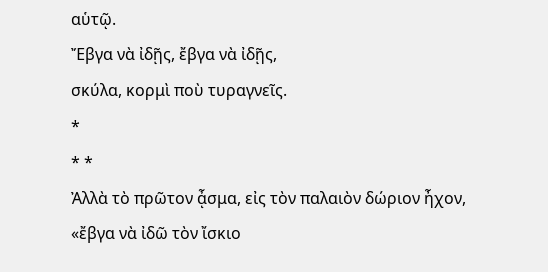αὑτῷ.
Ἔβγα νὰ ἰδῇς, ἔβγα νὰ ἰδῇς,
σκύλα, κορμὶ ποὺ τυραγνεῖς.
*
* *
Ἀλλὰ τὸ πρῶτον ᾆσμα, εἰς τὸν παλαιὸν δώριον ἦχον, «ἔβγα νὰ ἰδῶ τὸν ἴσκιο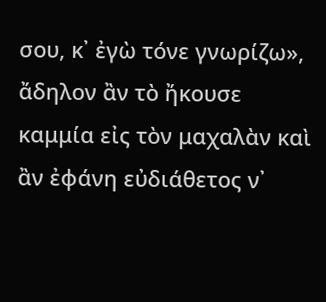σου, κ᾽ ἐγὼ τόνε γνωρίζω», ἄδηλον ἂν τὸ ἤκουσε καμμία εἰς τὸν μαχαλὰν καὶ ἂν ἐφάνη εὐδιάθετος ν᾽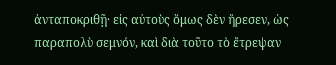ἀνταποκριθῇ· εἰς αὐτοὺς ὅμως δὲν ἤρεσεν, ὡς παραπολὺ σεμνόν, καὶ διὰ τοῦτο τὸ ἔτρεψαν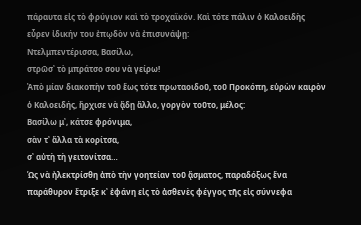πάραυτα εἰς τὸ φρύγιον καὶ τὸ τροχαϊκόν. Καὶ τότε πάλιν ὁ Καλοειδὴς εὗρεν ἰδικήν του ἐπῳδὸν νὰ ἐπισυνάψῃ:
Ντελμπεντέρισσα, Βασίλω,
στρῶσ᾽ τὸ μπράτσο σου νὰ γείρω!
Ἀπὸ μίαν διακοπὴν τοῦ ἕως τότε πρωταοιδοῦ, τοῦ Προκόπη, εὑρὼν καιρὸν ὁ Καλοειδής, ἤρχισε νὰ ᾄδῃ ἄλλο, γοργὸν τοῦτο, μέλος:
Βασίλω μ᾽, κάτσε φρόνιμα,
σὰν τ᾽ ἄλλα τὰ κορίτσα,
σ᾽ αὐτὴ τὴ γειτονίτσα…
Ὡς νὰ ἠλεκτρίσθη ἀπὸ τὴν γοητείαν τοῦ ᾄσματος, παραδόξως ἕνα παράθυρον ἔτριξε κ᾽ ἐφάνη εἰς τὸ ἀσθενὲς φέγγος τῆς εἰς σύννεφα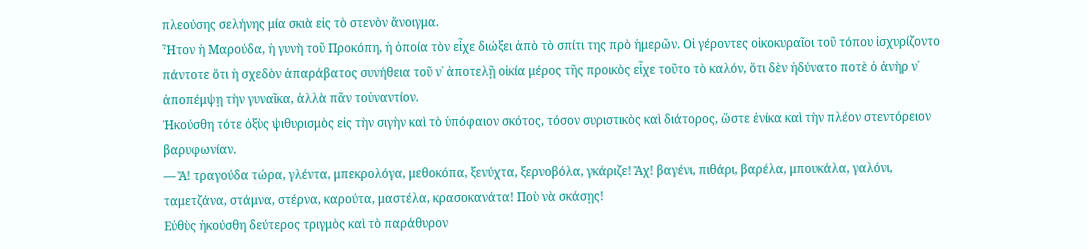πλεούσης σελήνης μία σκιὰ εἰς τὸ στενὸν ἄνοιγμα.
Ἦτον ἡ Μαρούδα, ἡ γυνὴ τοῦ Προκόπη, ἡ ὁποία τὸν εἶχε διώξει ἀπὸ τὸ σπίτι της πρὸ ἡμερῶν. Οἱ γέροντες οἰκοκυραῖοι τοῦ τόπου ἰσχυρίζοντο πάντοτε ὅτι ἡ σχεδὸν ἀπαράβατος συνήθεια τοῦ ν᾽ ἀποτελῇ οἰκία μέρος τῆς προικὸς εἶχε τοῦτο τὸ καλόν, ὅτι δὲν ἠδύνατο ποτὲ ὁ ἀνὴρ ν᾽ ἀποπέμψῃ τὴν γυναῖκα, ἀλλὰ πᾶν τοὐναντίον.
Ἠκούσθη τότε ὀξὺς ψιθυρισμὸς εἰς τὴν σιγὴν καὶ τὸ ὑπόφαιον σκότος, τόσον συριστικὸς καὶ διάτορος, ὥστε ἐνίκα καὶ τὴν πλέον στεντόρειον βαρυφωνίαν.
― Ἄ! τραγούδα τώρα, γλέντα, μπεκρολόγα, μεθοκόπα, ξενύχτα, ξερνοβόλα, γκάριζε! Ἄχ! βαγένι, πιθάρι, βαρέλα, μπουκάλα, γαλόνι, ταμετζάνα, στάμνα, στέρνα, καρούτα, μαστέλα, κρασοκανάτα! Ποὺ νὰ σκάσῃς!
Εὐθὺς ἠκούσθη δεύτερος τριγμὸς καὶ τὸ παράθυρον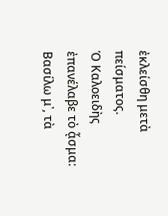ἐκλείσθη μετὰ πείσματος.
Ὁ Καλοειδὴς ἐπανέλαβε τὸ ᾆσμα:
Βασίλω μ᾽, τὰ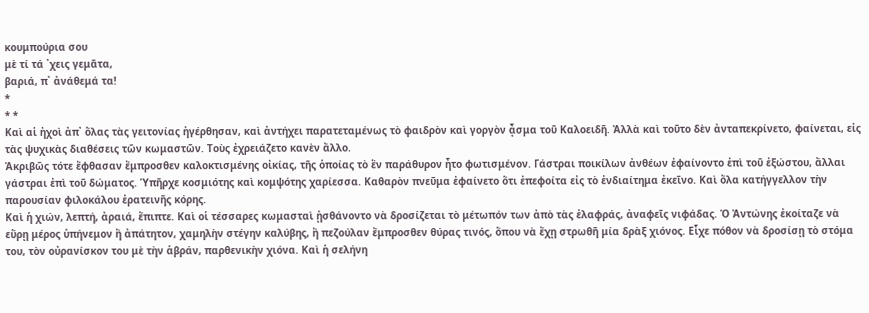κουμπούρια σου
μὲ τί τά ᾽χεις γεμᾶτα,
βαριά, π᾽ ἀνάθεμά τα!
*
* *
Καὶ αἱ ἠχοὶ ἀπ᾽ ὅλας τὰς γειτονίας ἠγέρθησαν, καὶ ἀντήχει παρατεταμένως τὸ φαιδρὸν καὶ γοργὸν ᾆσμα τοῦ Καλοειδῆ. Ἀλλὰ καὶ τοῦτο δὲν ἀνταπεκρίνετο, φαίνεται, εἰς τὰς ψυχικὰς διαθέσεις τῶν κωμαστῶν. Τοὺς ἐχρειάζετο κανὲν ἄλλο.
Ἀκριβῶς τότε ἔφθασαν ἔμπροσθεν καλοκτισμένης οἰκίας, τῆς ὁποίας τὸ ἓν παράθυρον ἦτο φωτισμένον. Γάστραι ποικίλων ἀνθέων ἐφαίνοντο ἐπὶ τοῦ ἐξώστου, ἄλλαι γάστραι ἐπὶ τοῦ δώματος. Ὑπῆρχε κοσμιότης καὶ κομψότης χαρίεσσα. Καθαρὸν πνεῦμα ἐφαίνετο ὅτι ἐπεφοίτα εἰς τὸ ἐνδιαίτημα ἐκεῖνο. Καὶ ὅλα κατήγγελλον τὴν παρουσίαν φιλοκάλου ἐρατεινῆς κόρης.
Καὶ ἡ χιών, λεπτή, ἀραιά, ἔπιπτε. Καὶ οἱ τέσσαρες κωμασταὶ ᾐσθάνοντο νὰ δροσίζεται τὸ μέτωπόν των ἀπὸ τὰς ἐλαφράς, ἀναφεῖς νιφάδας. Ὁ Ἀντώνης ἐκοίταζε νὰ εὕρῃ μέρος ὑπήνεμον ἢ ἀπάτητον, χαμηλὴν στέγην καλύβης, ἢ πεζούλαν ἔμπροσθεν θύρας τινός, ὅπου νὰ ἔχῃ στρωθῆ μία δρὰξ χιόνος. Εἶχε πόθον νὰ δροσίσῃ τὸ στόμα του, τὸν οὐρανίσκον του μὲ τὴν ἁβράν, παρθενικὴν χιόνα. Καὶ ἡ σελήνη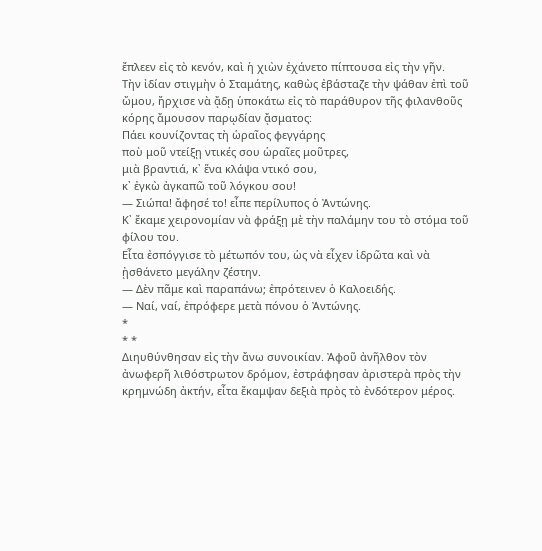ἔπλεεν εἰς τὸ κενόν, καὶ ἡ χιὼν ἐχάνετο πίπτουσα εἰς τὴν γῆν.
Τὴν ἰδίαν στιγμὴν ὁ Σταμάτης, καθὼς ἐβάσταζε τὴν ψάθαν ἐπὶ τοῦ ὤμου, ἤρχισε νὰ ᾄδῃ ὑποκάτω εἰς τὸ παράθυρον τῆς φιλανθοῦς κόρης ἄμουσον παρῳδίαν ᾄσματος:
Πάει κουνίζοντας τὴ ὡραῖος φεγγάρης
ποὺ μοῦ ντείξῃ ντικές σου ὡραῖες μοῦτρες,
μιὰ βραντιά, κ᾽ ἕνα κλάψα ντικό σου,
κ᾽ ἐγκὼ ἀγκαπῶ τοῦ λόγκου σου!
― Σιώπα! ἄφησέ το! εἶπε περίλυπος ὁ Ἀντώνης.
Κ᾽ ἔκαμε χειρονομίαν νὰ φράξῃ μὲ τὴν παλάμην του τὸ στόμα τοῦ φίλου του.
Εἶτα ἐσπόγγισε τὸ μέτωπόν του, ὡς νὰ εἶχεν ἱδρῶτα καὶ νὰ ᾐσθάνετο μεγάλην ζέστην.
― Δὲν πᾶμε καὶ παραπάνω; ἐπρότεινεν ὁ Καλοειδής.
― Ναί, ναί, ἐπρόφερε μετὰ πόνου ὁ Ἀντώνης.
*
* *
Διηυθύνθησαν εἰς τὴν ἄνω συνοικίαν. Ἀφοῦ ἀνῆλθον τὸν ἀνωφερῆ λιθόστρωτον δρόμον, ἐστράφησαν ἀριστερὰ πρὸς τὴν κρημνώδη ἀκτήν, εἶτα ἔκαμψαν δεξιὰ πρὸς τὸ ἐνδότερον μέρος.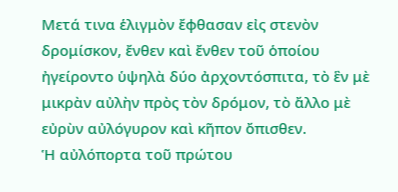Μετά τινα ἑλιγμὸν ἔφθασαν εἰς στενὸν δρομίσκον, ἔνθεν καὶ ἔνθεν τοῦ ὁποίου ἠγείροντο ὑψηλὰ δύο ἀρχοντόσπιτα, τὸ ἓν μὲ μικρὰν αὐλὴν πρὸς τὸν δρόμον, τὸ ἄλλο μὲ εὐρὺν αὐλόγυρον καὶ κῆπον ὄπισθεν.
Ἡ αὐλόπορτα τοῦ πρώτου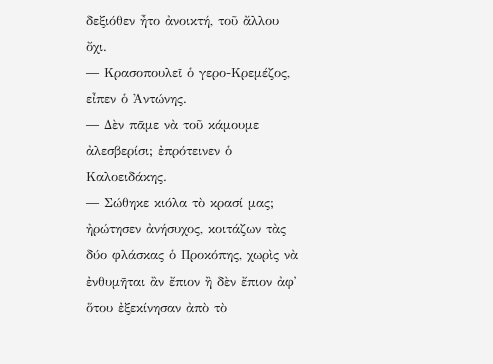δεξιόθεν ἦτο ἀνοικτή, τοῦ ἄλλου ὄχι.
― Κρασοπουλεῖ ὁ γερο-Κρεμέζος, εἶπεν ὁ Ἀντώνης.
― Δὲν πᾶμε νὰ τοῦ κάμουμε ἀλεσβερίσι; ἐπρότεινεν ὁ Καλοειδάκης.
― Σώθηκε κιόλα τὸ κρασί μας; ἠρώτησεν ἀνήσυχος, κοιτάζων τὰς δύο φλάσκας ὁ Προκόπης, χωρὶς νὰ ἐνθυμῆται ἂν ἔπιον ἢ δὲν ἔπιον ἀφ᾽ ὅτου ἐξεκίνησαν ἀπὸ τὸ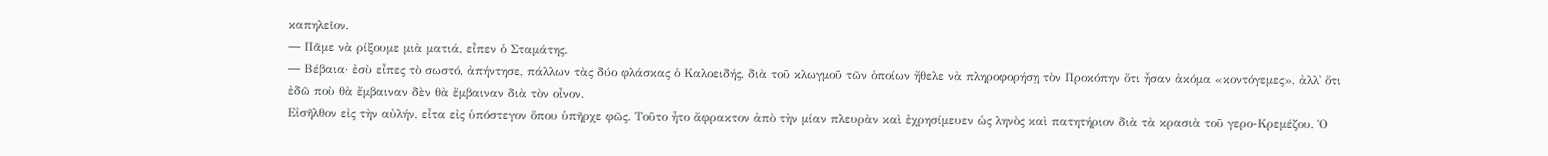καπηλεῖον.
― Πᾶμε νὰ ρίξουμε μιὰ ματιά, εἶπεν ὁ Σταμάτης.
― Βέβαια· ἐσὺ εἶπες τὸ σωστό, ἀπήντησε, πάλλων τὰς δύο φλάσκας ὁ Καλοειδής, διὰ τοῦ κλωγμοῦ τῶν ὁποίων ἤθελε νὰ πληροφορήσῃ τὸν Προκόπην ὅτι ἦσαν ἀκόμα «κοντόγεμες», ἀλλ᾽ ὅτι ἐδῶ ποὺ θὰ ἔμβαιναν δὲν θὰ ἔμβαιναν διὰ τὸν οἶνον.
Εἰσῆλθον εἰς τὴν αὐλήν, εἶτα εἰς ὑπόστεγον ὅπου ὑπῆρχε φῶς. Τοῦτο ἦτο ἄφρακτον ἀπὸ τὴν μίαν πλευρὰν καὶ ἐχρησίμευεν ὡς ληνὸς καὶ πατητήριον διὰ τὰ κρασιὰ τοῦ γερο-Κρεμέζου. Ὁ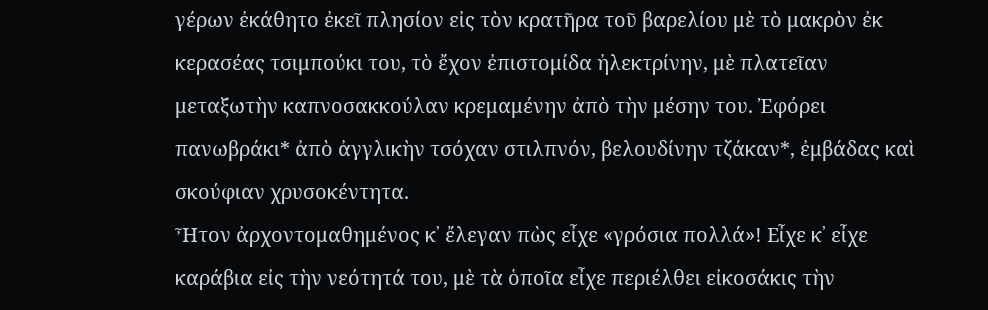γέρων ἐκάθητο ἐκεῖ πλησίον εἰς τὸν κρατῆρα τοῦ βαρελίου μὲ τὸ μακρὸν ἐκ κερασέας τσιμπούκι του, τὸ ἔχον ἐπιστομίδα ἠλεκτρίνην, μὲ πλατεῖαν μεταξωτὴν καπνοσακκούλαν κρεμαμένην ἀπὸ τὴν μέσην του. Ἐφόρει πανωβράκι* ἀπὸ ἀγγλικὴν τσόχαν στιλπνόν, βελουδίνην τζάκαν*, ἐμβάδας καὶ σκούφιαν χρυσοκέντητα.
Ἦτον ἀρχοντομαθημένος κ᾽ ἔλεγαν πὼς εἶχε «γρόσια πολλά»! Εἶχε κ᾽ εἶχε καράβια εἰς τὴν νεότητά του, μὲ τὰ ὁποῖα εἶχε περιέλθει εἰκοσάκις τὴν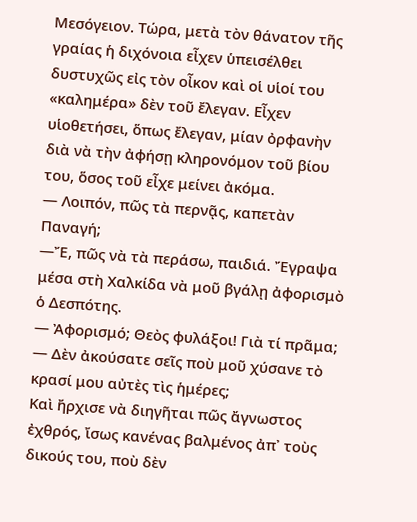Μεσόγειον. Τώρα, μετὰ τὸν θάνατον τῆς γραίας ἡ διχόνοια εἶχεν ὑπεισέλθει δυστυχῶς εἰς τὸν οἶκον καὶ οἱ υἱοί του «καλημέρα» δὲν τοῦ ἔλεγαν. Εἶχεν υἱοθετήσει, ὅπως ἔλεγαν, μίαν ὀρφανὴν διὰ νὰ τὴν ἀφήσῃ κληρονόμον τοῦ βίου του, ὅσος τοῦ εἶχε μείνει ἀκόμα.
― Λοιπόν, πῶς τὰ περνᾷς, καπετὰν Παναγή;
―Ἔ, πῶς νὰ τὰ περάσω, παιδιά. Ἔγραψα μέσα στὴ Χαλκίδα νὰ μοῦ βγάλῃ ἀφορισμὸ ὁ Δεσπότης.
― Ἀφορισμό; Θεὸς φυλάξοι! Γιὰ τί πρᾶμα;
― Δὲν ἀκούσατε σεῖς ποὺ μοῦ χύσανε τὸ κρασί μου αὐτὲς τὶς ἡμέρες;
Καὶ ἤρχισε νὰ διηγῆται πῶς ἄγνωστος ἐχθρός, ἴσως κανένας βαλμένος ἀπ᾽ τοὺς δικούς του, ποὺ δὲν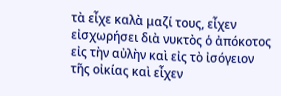τὰ εἶχε καλὰ μαζί τους, εἶχεν εἰσχωρήσει διὰ νυκτὸς ὁ ἀπόκοτος εἰς τὴν αὐλὴν καὶ εἰς τὸ ἰσόγειον τῆς οἰκίας καὶ εἶχεν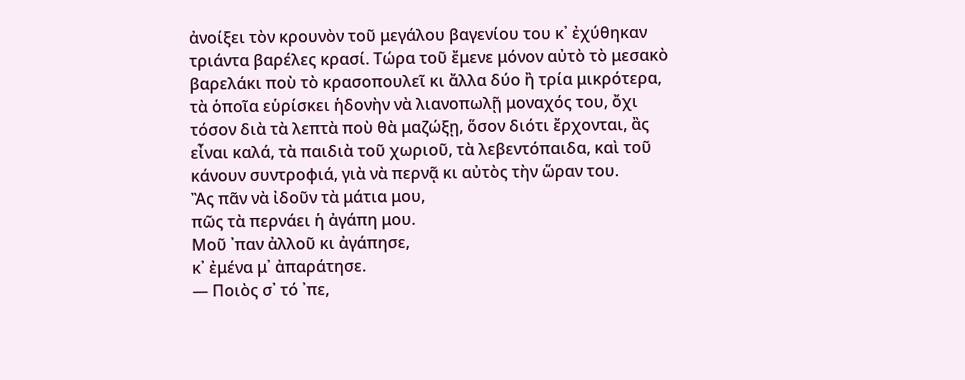ἀνοίξει τὸν κρουνὸν τοῦ μεγάλου βαγενίου του κ᾽ ἐχύθηκαν τριάντα βαρέλες κρασί. Τώρα τοῦ ἔμενε μόνον αὐτὸ τὸ μεσακὸ βαρελάκι ποὺ τὸ κρασοπουλεῖ κι ἄλλα δύο ἢ τρία μικρότερα, τὰ ὁποῖα εὑρίσκει ἡδονὴν νὰ λιανοπωλῇ μοναχός του, ὄχι τόσον διὰ τὰ λεπτὰ ποὺ θὰ μαζώξῃ, ὅσον διότι ἔρχονται, ἂς εἶναι καλά, τὰ παιδιὰ τοῦ χωριοῦ, τὰ λεβεντόπαιδα, καὶ τοῦ κάνουν συντροφιά, γιὰ νὰ περνᾷ κι αὐτὸς τὴν ὥραν του.
Ἂς πᾶν νὰ ἰδοῦν τὰ μάτια μου,
πῶς τὰ περνάει ἡ ἀγάπη μου.
Μοῦ ᾽παν ἀλλοῦ κι ἀγάπησε,
κ᾽ ἐμένα μ᾽ ἀπαράτησε.
― Ποιὸς σ᾽ τό ᾽πε,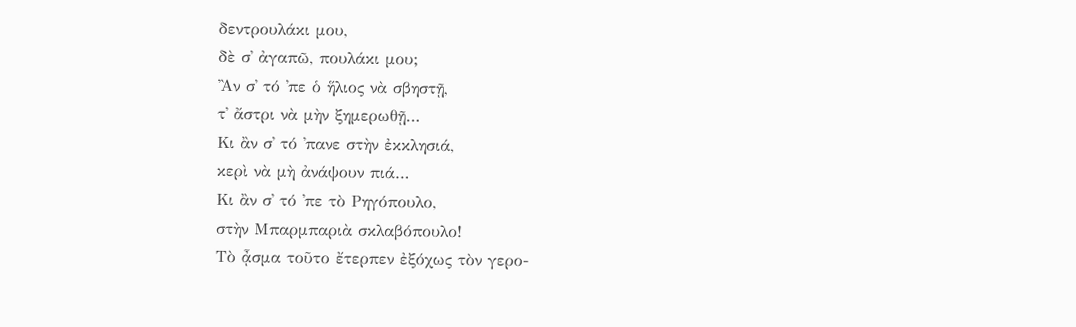δεντρουλάκι μου,
δὲ σ᾽ ἀγαπῶ, πουλάκι μου;
Ἂν σ᾽ τό ᾽πε ὁ ἥλιος νὰ σβηστῇ,
τ᾽ ἄστρι νὰ μὴν ξημερωθῇ…
Κι ἂν σ᾽ τό ᾽πανε στὴν ἐκκλησιά,
κερὶ νὰ μὴ ἀνάψουν πιά…
Κι ἂν σ᾽ τό ᾽πε τὸ Ρηγόπουλο,
στὴν Μπαρμπαριὰ σκλαβόπουλο!
Τὸ ᾆσμα τοῦτο ἔτερπεν ἐξόχως τὸν γερο-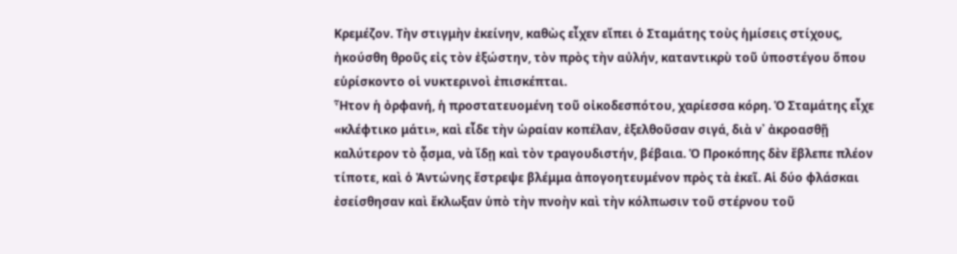Κρεμέζον. Τὴν στιγμὴν ἐκείνην, καθὼς εἶχεν εἴπει ὁ Σταμάτης τοὺς ἡμίσεις στίχους, ἠκούσθη θροῦς εἰς τὸν ἐξώστην, τὸν πρὸς τὴν αὐλήν, καταντικρὺ τοῦ ὑποστέγου ὅπου εὑρίσκοντο οἱ νυκτερινοὶ ἐπισκέπται.
Ἦτον ἡ ὀρφανή, ἡ προστατευομένη τοῦ οἰκοδεσπότου, χαρίεσσα κόρη. Ὁ Σταμάτης εἶχε «κλέφτικο μάτι», καὶ εἶδε τὴν ὡραίαν κοπέλαν, ἐξελθοῦσαν σιγά, διὰ ν᾽ ἀκροασθῇ καλύτερον τὸ ᾆσμα, νὰ ἴδῃ καὶ τὸν τραγουδιστήν, βέβαια. Ὁ Προκόπης δὲν ἔβλεπε πλέον τίποτε, καὶ ὁ Ἀντώνης ἔστρεψε βλέμμα ἀπογοητευμένον πρὸς τὰ ἐκεῖ. Αἱ δύο φλάσκαι ἐσείσθησαν καὶ ἔκλωξαν ὑπὸ τὴν πνοὴν καὶ τὴν κόλπωσιν τοῦ στέρνου τοῦ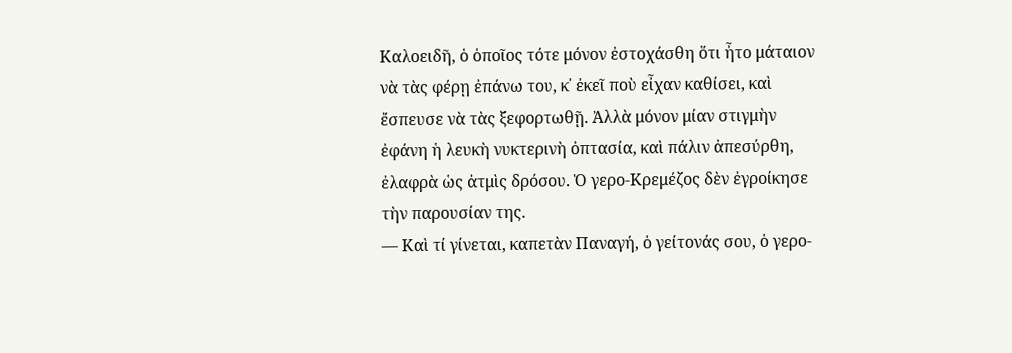Καλοειδῆ, ὁ ὁποῖος τότε μόνον ἐστοχάσθη ὅτι ἦτο μάταιον νὰ τὰς φέρῃ ἐπάνω του, κ᾽ ἐκεῖ ποὺ εἶχαν καθίσει, καὶ ἔσπευσε νὰ τὰς ξεφορτωθῇ. Ἀλλὰ μόνον μίαν στιγμὴν ἐφάνη ἡ λευκὴ νυκτερινὴ ὀπτασία, καὶ πάλιν ἀπεσύρθη, ἐλαφρὰ ὡς ἀτμὶς δρόσου. Ὁ γερο-Κρεμέζος δὲν ἐγροίκησε τὴν παρουσίαν της.
― Καὶ τί γίνεται, καπετὰν Παναγή, ὁ γείτονάς σου, ὁ γερο-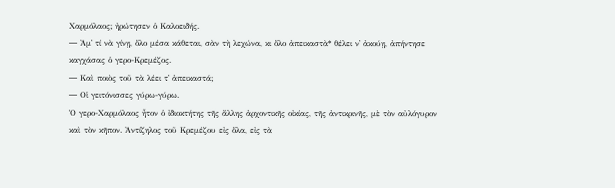Χαρμόλαος; ἠρώτησεν ὁ Καλοειδής.
― Ἀμ᾽ τί νὰ γίνῃ, ὅλο μέσα κάθεται, σὰν τὴ λεχώνα, κι ὅλο ἀπεικαστὰ* θέλει ν᾽ ἀκούῃ, ἀπήντησε καγχάσας ὁ γερο-Κρεμέζος.
― Καὶ ποιὸς τοῦ τὰ λέει τ᾽ ἀπεικαστά;
― Οἱ γειτόνισσες γύρω-γύρω.
Ὁ γερο-Χαρμόλαος ἦτον ὁ ἰδιοκτήτης τῆς ἄλλης ἀρχοντικῆς οἰκίας, τῆς ἀντικρινῆς, μὲ τὸν αὐλόγυρον καὶ τὸν κῆπον. Ἀντίζηλος τοῦ Κρεμέζου εἰς ὅλα, εἰς τὰ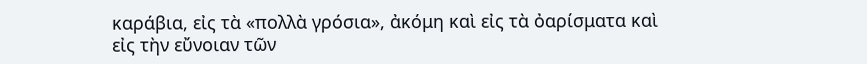καράβια, εἰς τὰ «πολλὰ γρόσια», ἀκόμη καὶ εἰς τὰ ὀαρίσματα καὶ εἰς τὴν εὔνοιαν τῶν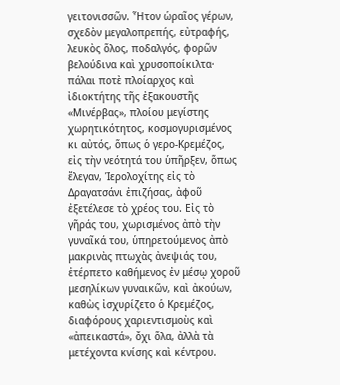γειτονισσῶν. Ἦτον ὡραῖος γέρων, σχεδὸν μεγαλοπρεπής, εὐτραφής, λευκὸς ὅλος, ποδαλγός, φορῶν βελούδινα καὶ χρυσοποίκιλτα· πάλαι ποτὲ πλοίαρχος καὶ ἰδιοκτήτης τῆς ἐξακουστῆς «Μινέρβας», πλοίου μεγίστης χωρητικότητος, κοσμογυρισμένος κι αὐτός, ὅπως ὁ γερο-Κρεμέζος, εἰς τὴν νεότητά του ὑπῆρξεν, ὅπως ἔλεγαν, Ἱερολοχίτης εἰς τὸ Δραγατσάνι ἐπιζήσας, ἀφοῦ ἐξετέλεσε τὸ χρέος του. Εἰς τὸ γῆράς του, χωρισμένος ἀπὸ τὴν γυναῖκά του, ὑπηρετούμενος ἀπὸ μακρινὰς πτωχὰς ἀνεψιάς του, ἐτέρπετο καθήμενος ἐν μέσῳ χοροῦ μεσηλίκων γυναικῶν, καὶ ἀκούων, καθὼς ἰσχυρίζετο ὁ Κρεμέζος, διαφόρους χαριεντισμοὺς καὶ «ἀπεικαστά», ὄχι ὅλα, ἀλλὰ τὰ μετέχοντα κνίσης καὶ κέντρου.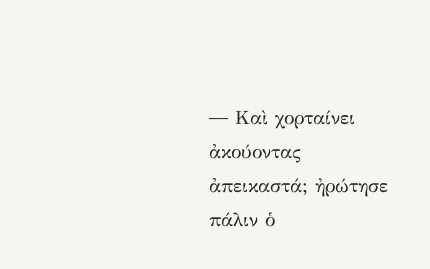― Καὶ χορταίνει ἀκούοντας ἀπεικαστά; ἠρώτησε πάλιν ὁ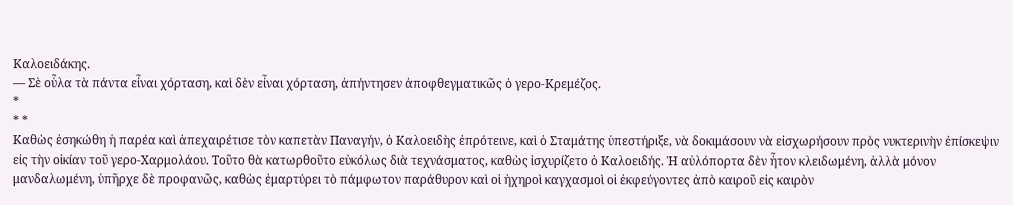Καλοειδάκης.
― Σὲ οὗλα τὰ πάντα εἶναι χόρταση, καὶ δὲν εἶναι χόρταση, ἀπήντησεν ἀποφθεγματικῶς ὁ γερο-Κρεμέζος.
*
* *
Καθὼς ἐσηκώθη ἡ παρέα καὶ ἀπεχαιρέτισε τὸν καπετὰν Παναγήν, ὁ Καλοειδὴς ἐπρότεινε, καὶ ὁ Σταμάτης ὑπεστήριξε, νὰ δοκιμάσουν νὰ εἰσχωρήσουν πρὸς νυκτερινὴν ἐπίσκεψιν εἰς τὴν οἰκίαν τοῦ γερο-Χαρμολάου. Τοῦτο θὰ κατωρθοῦτο εὐκόλως διὰ τεχνάσματος, καθὼς ἰσχυρίζετο ὁ Καλοειδής. Ἡ αὐλόπορτα δὲν ἦτον κλειδωμένη, ἀλλὰ μόνον μανδαλωμένη, ὑπῆρχε δὲ προφανῶς, καθὼς ἐμαρτύρει τὸ πάμφωτον παράθυρον καὶ οἱ ἠχηροὶ καγχασμοὶ οἱ ἐκφεύγοντες ἀπὸ καιροῦ εἰς καιρὸν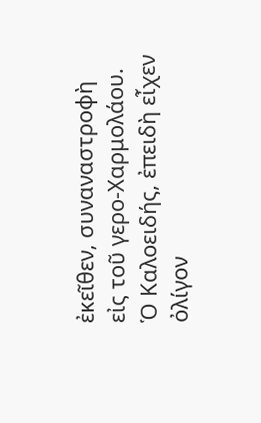ἐκεῖθεν, συναναστροφὴ εἰς τοῦ γερο-Χαρμολάου. Ὁ Καλοειδής, ἐπειδὴ εἶχεν ὀλίγον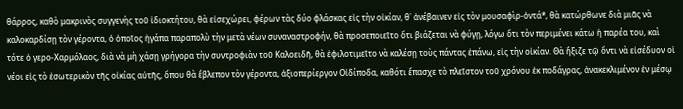θάρρος, καθὸ μακρινὸς συγγενὴς τοῦ ἰδιοκτήτου, θὰ εἰσεχώρει, φέρων τὰς δύο φλάσκας εἰς τὴν οἰκίαν, θ᾽ ἀνέβαινεν εἰς τὸν μουσαφὶρ-ὀντά*, θὰ κατώρθωνε διὰ μιᾶς νὰ καλοκαρδίσῃ τὸν γέροντα, ὁ ὁποῖος ἠγάπα παραπολὺ τὴν μετὰ νέων συναναστροφήν, θὰ προσεποιεῖτο ὅτι βιάζεται νὰ φύγῃ, λόγω ὅτι τὸν περιμένει κάτω ἡ παρέα του, καὶ τότε ὁ γερο-Χαρμόλαος, διὰ νὰ μὴ χάσῃ γρήγορα τὴν συντροφιὰν τοῦ Καλοειδῆ, θὰ ἐφιλοτιμεῖτο νὰ καλέσῃ τοὺς πάντας ἐπάνω, εἰς τὴν οἰκίαν. Θὰ ἤξιζε τῷ ὄντι νὰ εἰσέδυον οἱ νέοι εἰς τὸ ἐσωτερικὸν τῆς οἰκίας αὐτῆς, ὅπου θὰ ἔβλεπον τὸν γέροντα, ἀξιοπερίεργον Οἰδίποδα, καθότι ἔπασχε τὸ πλεῖστον τοῦ χρόνου ἐκ ποδάγρας, ἀνακεκλιμένον ἐν μέσῳ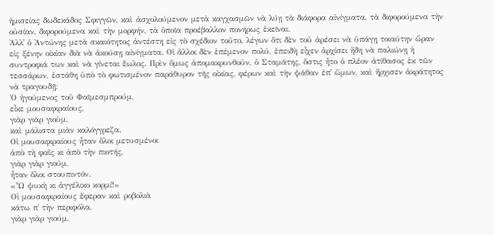ἡμισείας δωδεκάδος Σφιγγῶν, καὶ ἀσχολούμενον μετὰ καγχασμῶν νὰ λύῃ τὰ διάφορα αἰνίγματα, τὰ διφορούμενα τὴν οὐσίαν, διφορούμενα καὶ τὴν μορφήν, τὰ ὁποῖα προέβαλλον πονήρως ἐκεῖναι.
Ἀλλ᾽ ὁ Ἀντώνης μετὰ σκαιότητος ἀντέστη εἰς τὸ σχέδιον τοῦτο, λέγων ὅτι δὲν τοῦ ἀρέσει νὰ ὑπάγῃ τοιαύτην ὥραν εἰς ξένην οἰκίαν διὰ νὰ ἀκούσῃ αἰνίγματα. Οἱ ἄλλοι δὲν ἐπέμενον πολύ, ἐπειδὴ εἶχεν ἀρχίσει ἤδη νὰ παλιώνῃ ἡ συντροφιά των καὶ νὰ γίνεται ἕωλος. Πρὶν ὅμως ἀπομακρυνθοῦν, ὁ Σταμάτης, ὅστις ἦτο ὁ πλέον ἀτίθασος ἐκ τῶν τεσσάρων, ἐστάθη ὑπὸ τὸ φωτισμένον παράθυρον τῆς οἰκίας, φέρων καὶ τὴν ψάθαν ἐπ᾽ ὤμων, καὶ ἤρχισεν ἀκράτητος νὰ τραγουδῇ:
Ὁ ἡγούμενος τοῦ Φαϊμεσμπρούμ,
εἶκε μουσαφιραίους,
γιὰρ γιὰρ γιοὺμ,
καὶ μάλιστα μιὰν καλόγγρεζα.
Οἱ μουσαφιραίους ἦταν ὅλοι μετυσμένοι
ἀπὸ τὴ φαῒς κι ἀπὸ τὴν πιοτής,
γιὰρ γιὰρ γιούμ,
ἦταν ὅλοι στουπιντόν.
«Ὦ ψυκὴ κι ἀγγέλικο κορμί!»
Οἱ μουσαφιραίους ἔφεραν καὶ ροβολιὰ
κάτω π᾽ τὴν περιφόλα,
γιὰρ γιὰρ γιούμ,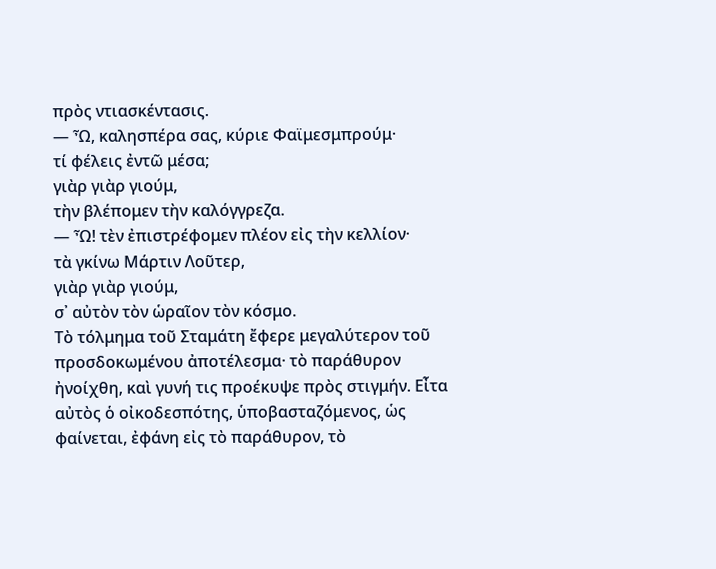πρὸς ντιασκέντασις.
— Ὦ, καλησπέρα σας, κύριε Φαϊμεσμπρούμ·
τί φέλεις ἐντῶ μέσα;
γιὰρ γιὰρ γιούμ,
τὴν βλέπομεν τὴν καλόγγρεζα.
— Ὦ! τὲν ἐπιστρέφομεν πλέον εἰς τὴν κελλίον·
τὰ γκίνω Μάρτιν Λοῦτερ,
γιὰρ γιὰρ γιούμ,
σ᾽ αὐτὸν τὸν ὡραῖον τὸν κόσμο.
Τὸ τόλμημα τοῦ Σταμάτη ἔφερε μεγαλύτερον τοῦ προσδοκωμένου ἀποτέλεσμα· τὸ παράθυρον ἠνοίχθη, καὶ γυνή τις προέκυψε πρὸς στιγμήν. Εἶτα αὐτὸς ὁ οἰκοδεσπότης, ὑποβασταζόμενος, ὡς φαίνεται, ἐφάνη εἰς τὸ παράθυρον, τὸ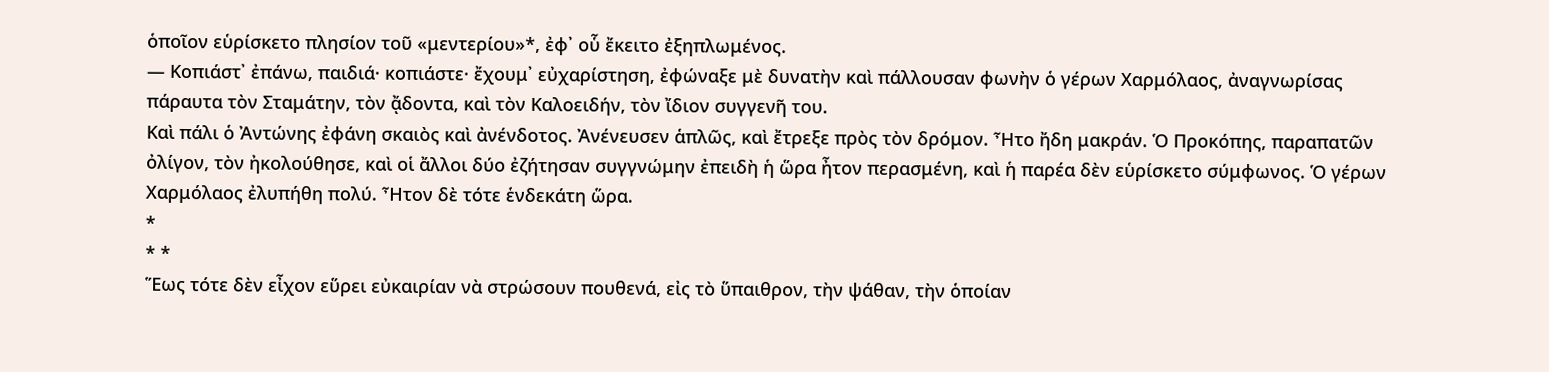ὁποῖον εὑρίσκετο πλησίον τοῦ «μεντερίου»*, ἐφ᾽ οὗ ἔκειτο ἐξηπλωμένος.
― Κοπιάστ᾽ ἐπάνω, παιδιά· κοπιάστε· ἔχουμ᾽ εὐχαρίστηση, ἐφώναξε μὲ δυνατὴν καὶ πάλλουσαν φωνὴν ὁ γέρων Χαρμόλαος, ἀναγνωρίσας πάραυτα τὸν Σταμάτην, τὸν ᾄδοντα, καὶ τὸν Καλοειδήν, τὸν ἴδιον συγγενῆ του.
Καὶ πάλι ὁ Ἀντώνης ἐφάνη σκαιὸς καὶ ἀνένδοτος. Ἀνένευσεν ἁπλῶς, καὶ ἔτρεξε πρὸς τὸν δρόμον. Ἦτο ἤδη μακράν. Ὁ Προκόπης, παραπατῶν ὀλίγον, τὸν ἠκολούθησε, καὶ οἱ ἄλλοι δύο ἐζήτησαν συγγνώμην ἐπειδὴ ἡ ὥρα ἦτον περασμένη, καὶ ἡ παρέα δὲν εὑρίσκετο σύμφωνος. Ὁ γέρων Χαρμόλαος ἐλυπήθη πολύ. Ἦτον δὲ τότε ἑνδεκάτη ὥρα.
*
* *
Ἕως τότε δὲν εἶχον εὕρει εὐκαιρίαν νὰ στρώσουν πουθενά, εἰς τὸ ὕπαιθρον, τὴν ψάθαν, τὴν ὁποίαν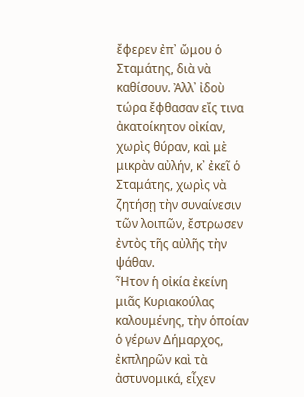ἔφερεν ἐπ᾽ ὤμου ὁ Σταμάτης, διὰ νὰ καθίσουν. Ἀλλ᾽ ἰδοὺ τώρα ἔφθασαν εἴς τινα ἀκατοίκητον οἰκίαν, χωρὶς θύραν, καὶ μὲ μικρὰν αὐλήν, κ᾽ ἐκεῖ ὁ Σταμάτης, χωρὶς νὰ ζητήσῃ τὴν συναίνεσιν τῶν λοιπῶν, ἔστρωσεν ἐντὸς τῆς αὐλῆς τὴν ψάθαν.
Ἦτον ἡ οἰκία ἐκείνη μιᾶς Κυριακούλας καλουμένης, τὴν ὁποίαν ὁ γέρων Δήμαρχος, ἐκπληρῶν καὶ τὰ ἀστυνομικά, εἶχεν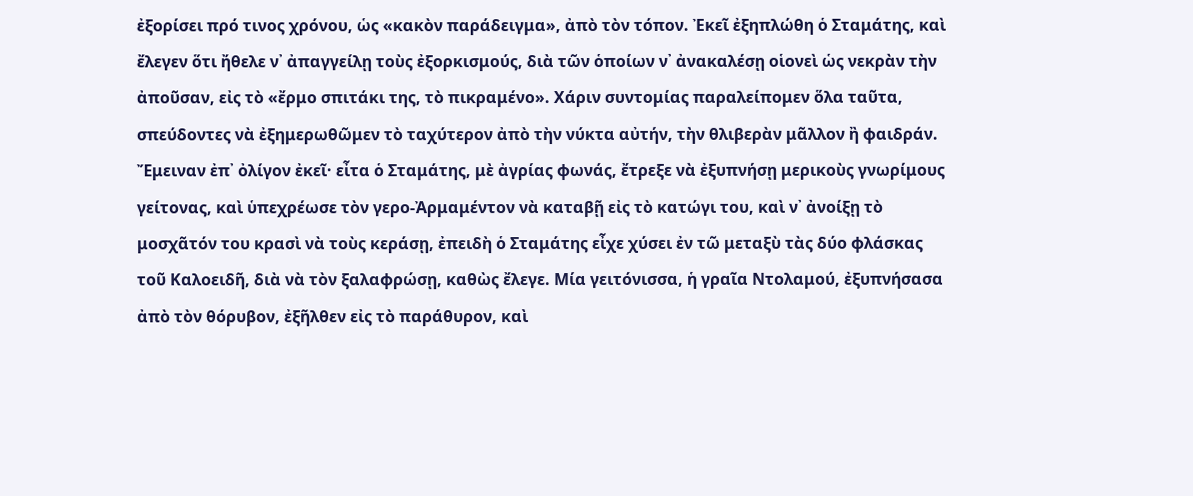ἐξορίσει πρό τινος χρόνου, ὡς «κακὸν παράδειγμα», ἀπὸ τὸν τόπον. Ἐκεῖ ἐξηπλώθη ὁ Σταμάτης, καὶ ἔλεγεν ὅτι ἤθελε ν᾽ ἀπαγγείλῃ τοὺς ἐξορκισμούς, διὰ τῶν ὁποίων ν᾽ ἀνακαλέσῃ οἱονεὶ ὡς νεκρὰν τὴν ἀποῦσαν, εἰς τὸ «ἔρμο σπιτάκι της, τὸ πικραμένο». Χάριν συντομίας παραλείπομεν ὅλα ταῦτα, σπεύδοντες νὰ ἐξημερωθῶμεν τὸ ταχύτερον ἀπὸ τὴν νύκτα αὐτήν, τὴν θλιβερὰν μᾶλλον ἢ φαιδράν.
Ἔμειναν ἐπ᾽ ὀλίγον ἐκεῖ· εἶτα ὁ Σταμάτης, μὲ ἀγρίας φωνάς, ἔτρεξε νὰ ἐξυπνήσῃ μερικοὺς γνωρίμους γείτονας, καὶ ὑπεχρέωσε τὸν γερο-Ἀρμαμέντον νὰ καταβῇ εἰς τὸ κατώγι του, καὶ ν᾽ ἀνοίξῃ τὸ μοσχᾶτόν του κρασὶ νὰ τοὺς κεράσῃ, ἐπειδὴ ὁ Σταμάτης εἶχε χύσει ἐν τῶ μεταξὺ τὰς δύο φλάσκας τοῦ Καλοειδῆ, διὰ νὰ τὸν ξαλαφρώσῃ, καθὼς ἔλεγε. Μία γειτόνισσα, ἡ γραῖα Ντολαμού, ἐξυπνήσασα ἀπὸ τὸν θόρυβον, ἐξῆλθεν εἰς τὸ παράθυρον, καὶ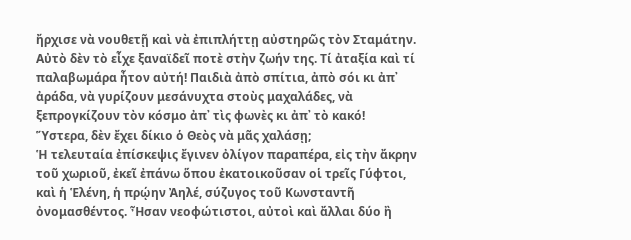ἤρχισε νὰ νουθετῇ καὶ νὰ ἐπιπλήττῃ αὐστηρῶς τὸν Σταμάτην. Αὐτὸ δὲν τὸ εἶχε ξαναϊδεῖ ποτὲ στὴν ζωήν της. Τί ἀταξία καὶ τί παλαβωμάρα ἦτον αὐτή! Παιδιὰ ἀπὸ σπίτια, ἀπὸ σόι κι ἀπ᾽ ἀράδα, νὰ γυρίζουν μεσάνυχτα στοὺς μαχαλάδες, νὰ ξεπρογκίζουν τὸν κόσμο ἀπ᾽ τὶς φωνὲς κι ἀπ᾽ τὸ κακό! Ὕστερα, δὲν ἔχει δίκιο ὁ Θεὸς νὰ μᾶς χαλάσῃ;
Ἡ τελευταία ἐπίσκεψις ἔγινεν ὀλίγον παραπέρα, εἰς τὴν ἄκρην τοῦ χωριοῦ, ἐκεῖ ἐπάνω ὅπου ἐκατοικοῦσαν οἱ τρεῖς Γύφτοι, καὶ ἡ Ἑλένη, ἡ πρῴην Ἀηλέ, σύζυγος τοῦ Κωνσταντῆ ὀνομασθέντος. Ἦσαν νεοφώτιστοι, αὐτοὶ καὶ ἄλλαι δύο ἢ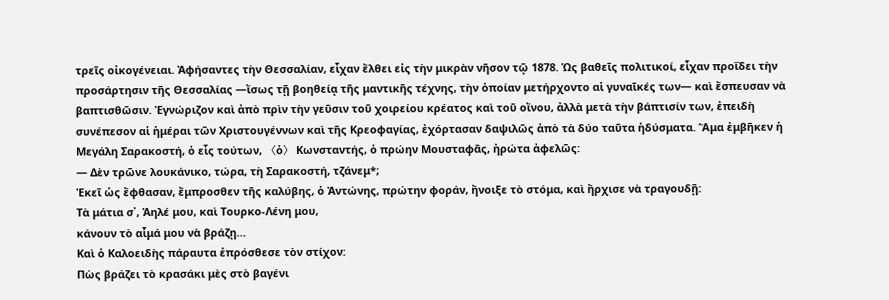τρεῖς οἰκογένειαι. Ἀφήσαντες τὴν Θεσσαλίαν, εἶχαν ἔλθει εἰς τὴν μικρὰν νῆσον τῷ 1878. Ὡς βαθεῖς πολιτικοί, εἶχαν προΐδει τὴν προσάρτησιν τῆς Θεσσαλίας ―ἴσως τῇ βοηθείᾳ τῆς μαντικῆς τέχνης, τὴν ὁποίαν μετήρχοντο αἱ γυναῖκές των― καὶ ἔσπευσαν νὰ βαπτισθῶσιν. Ἐγνώριζον καὶ ἀπὸ πρὶν τὴν γεῦσιν τοῦ χοιρείου κρέατος καὶ τοῦ οἴνου, ἀλλὰ μετὰ τὴν βάπτισίν των, ἐπειδὴ συνέπεσον αἱ ἡμέραι τῶν Χριστουγέννων καὶ τῆς Κρεοφαγίας, ἐχόρτασαν δαψιλῶς ἀπὸ τὰ δύο ταῦτα ἡδύσματα. Ἅμα ἐμβῆκεν ἡ Μεγάλη Σαρακοστή, ὁ εἷς τούτων, 〈ὁ〉 Κωνσταντής, ὁ πρώην Μουσταφᾶς, ἠρώτα ἀφελῶς:
― Δὲν τρῶνε λουκάνικο, τώρα, τὴ Σαρακοστή, τζάνεμ*;
Ἐκεῖ ὡς ἔφθασαν, ἔμπροσθεν τῆς καλύβης, ὁ Ἀντώνης, πρώτην φοράν, ἤνοιξε τὸ στόμα, καὶ ἤρχισε νὰ τραγουδῇ:
Τὰ μάτια σ᾽, Ἀηλέ μου, καὶ Τουρκο-Λένη μου,
κάνουν τὸ αἷμά μου νὰ βράζῃ…
Καὶ ὁ Καλοειδὴς πάραυτα ἐπρόσθεσε τὸν στίχον:
Πὼς βράζει τὸ κρασάκι μὲς στὸ βαγένι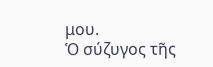μου.
Ὁ σύζυγος τῆς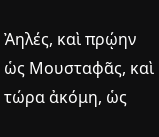Ἀηλές, καὶ πρῴην ὡς Μουσταφᾶς, καὶ τώρα ἀκόμη, ὡς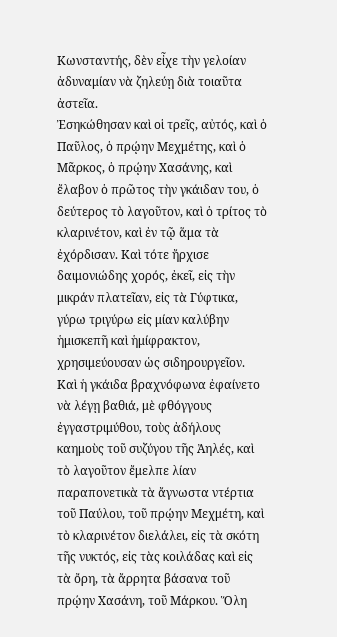Κωνσταντής, δὲν εἶχε τὴν γελοίαν ἀδυναμίαν νὰ ζηλεύῃ διὰ τοιαῦτα ἀστεῖα.
Ἐσηκώθησαν καὶ οἱ τρεῖς, αὐτός, καὶ ὁ Παῦλος, ὁ πρῴην Μεχμέτης, καὶ ὁ Μᾶρκος, ὁ πρῴην Χασάνης, καὶ ἔλαβον ὁ πρῶτος τὴν γκάιδαν του, ὁ δεύτερος τὸ λαγοῦτον, καὶ ὁ τρίτος τὸ κλαρινέτον, καὶ ἐν τῷ ἅμα τὰ ἐχόρδισαν. Καὶ τότε ἤρχισε δαιμονιώδης χορός, ἐκεῖ, εἰς τὴν μικράν πλατεῖαν, εἰς τὰ Γύφτικα, γύρω τριγύρω εἰς μίαν καλύβην ἡμισκεπῆ καὶ ἡμίφρακτον, χρησιμεύουσαν ὡς σιδηρουργεῖον. Καὶ ἡ γκάιδα βραχνόφωνα ἐφαίνετο νὰ λέγῃ βαθιά, μὲ φθόγγους ἐγγαστριμύθου, τοὺς ἀδήλους καημοὺς τοῦ συζύγου τῆς Ἀηλές, καὶ τὸ λαγοῦτον ἔμελπε λίαν παραπονετικὰ τὰ ἄγνωστα ντέρτια τοῦ Παύλου, τοῦ πρῴην Μεχμέτη, καὶ τὸ κλαρινέτον διελάλει, εἰς τὰ σκότη τῆς νυκτός, εἰς τὰς κοιλάδας καὶ εἰς τὰ ὄρη, τὰ ἄρρητα βάσανα τοῦ πρῴην Χασάνη, τοῦ Μάρκου. Ὅλη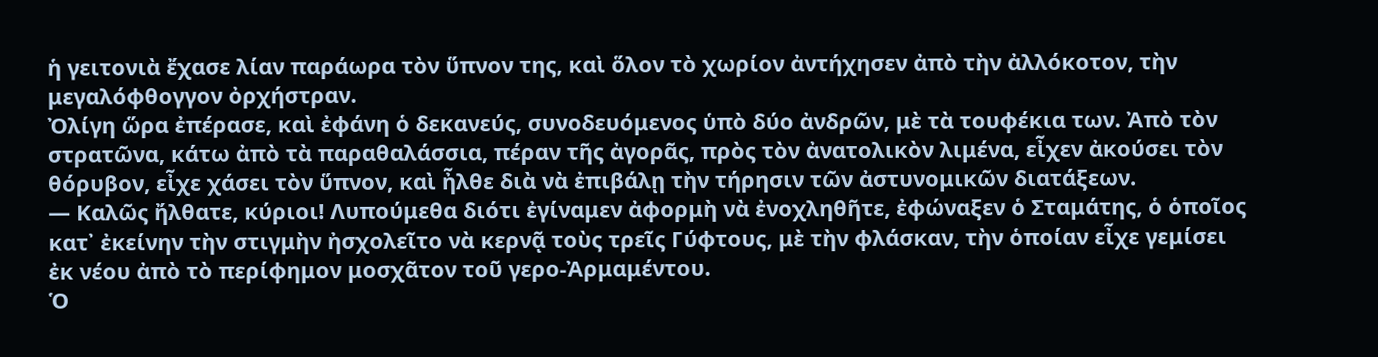ἡ γειτονιὰ ἔχασε λίαν παράωρα τὸν ὕπνον της, καὶ ὅλον τὸ χωρίον ἀντήχησεν ἀπὸ τὴν ἀλλόκοτον, τὴν μεγαλόφθογγον ὀρχήστραν.
Ὀλίγη ὥρα ἐπέρασε, καὶ ἐφάνη ὁ δεκανεύς, συνοδευόμενος ὑπὸ δύο ἀνδρῶν, μὲ τὰ τουφέκια των. Ἀπὸ τὸν στρατῶνα, κάτω ἀπὸ τὰ παραθαλάσσια, πέραν τῆς ἀγορᾶς, πρὸς τὸν ἀνατολικὸν λιμένα, εἶχεν ἀκούσει τὸν θόρυβον, εἶχε χάσει τὸν ὕπνον, καὶ ἦλθε διὰ νὰ ἐπιβάλῃ τὴν τήρησιν τῶν ἀστυνομικῶν διατάξεων.
― Καλῶς ἤλθατε, κύριοι! Λυπούμεθα διότι ἐγίναμεν ἀφορμὴ νὰ ἐνοχληθῆτε, ἐφώναξεν ὁ Σταμάτης, ὁ ὁποῖος κατ᾽ ἐκείνην τὴν στιγμὴν ἠσχολεῖτο νὰ κερνᾷ τοὺς τρεῖς Γύφτους, μὲ τὴν φλάσκαν, τὴν ὁποίαν εἶχε γεμίσει ἐκ νέου ἀπὸ τὸ περίφημον μοσχᾶτον τοῦ γερο-Ἀρμαμέντου.
Ὁ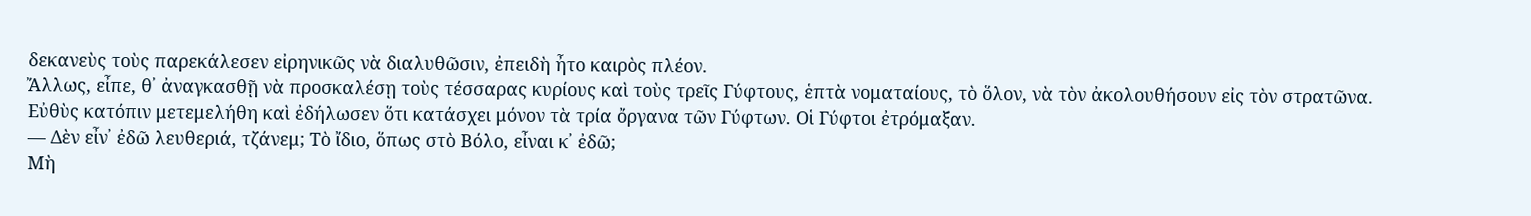δεκανεὺς τοὺς παρεκάλεσεν εἰρηνικῶς νὰ διαλυθῶσιν, ἐπειδὴ ἦτο καιρὸς πλέον.
Ἄλλως, εἶπε, θ᾽ ἀναγκασθῇ νὰ προσκαλέσῃ τοὺς τέσσαρας κυρίους καὶ τοὺς τρεῖς Γύφτους, ἑπτὰ νοματαίους, τὸ ὅλον, νὰ τὸν ἀκολουθήσουν εἰς τὸν στρατῶνα.
Εὐθὺς κατόπιν μετεμελήθη καὶ ἐδήλωσεν ὅτι κατάσχει μόνον τὰ τρία ὄργανα τῶν Γύφτων. Οἱ Γύφτοι ἐτρόμαξαν.
― Δὲν εἶν᾽ ἐδῶ λευθεριά, τζάνεμ; Τὸ ἴδιο, ὅπως στὸ Βόλο, εἶναι κ᾽ ἐδῶ;
Μὴ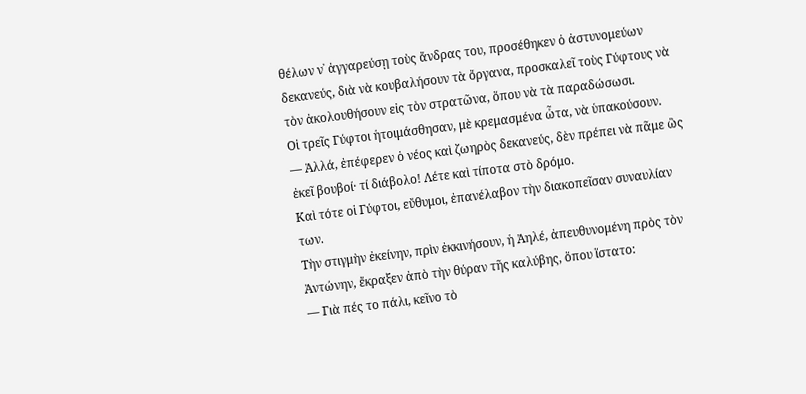θέλων ν᾽ ἀγγαρεύσῃ τοὺς ἄνδρας του, προσέθηκεν ὁ ἀστυνομεύων δεκανεύς, διὰ νὰ κουβαλήσουν τὰ ὄργανα, προσκαλεῖ τοὺς Γύφτους νὰ τὸν ἀκολουθήσουν εἰς τὸν στρατῶνα, ὅπου νὰ τὰ παραδώσωσι.
Οἱ τρεῖς Γύφτοι ἡτοιμάσθησαν, μὲ κρεμασμένα ὦτα, νὰ ὑπακούσουν.
― Ἀλλά, ἐπέφερεν ὁ νέος καὶ ζωηρὸς δεκανεύς, δὲν πρέπει νὰ πᾶμε ὣς ἐκεῖ βουβοί· τί διάβολο! Λέτε καὶ τίποτα στὸ δρόμο.
Καὶ τότε οἱ Γύφτοι, εὔθυμοι, ἐπανέλαβον τὴν διακοπεῖσαν συναυλίαν των.
Τὴν στιγμὴν ἐκείνην, πρὶν ἐκκινήσουν, ἡ Ἀηλέ, ἀπευθυνομένη πρὸς τὸν Ἀντώνην, ἔκραξεν ἀπὸ τὴν θύραν τῆς καλύβης, ὅπου ἵστατο:
― Γιὰ πές το πάλι, κεῖνο τὸ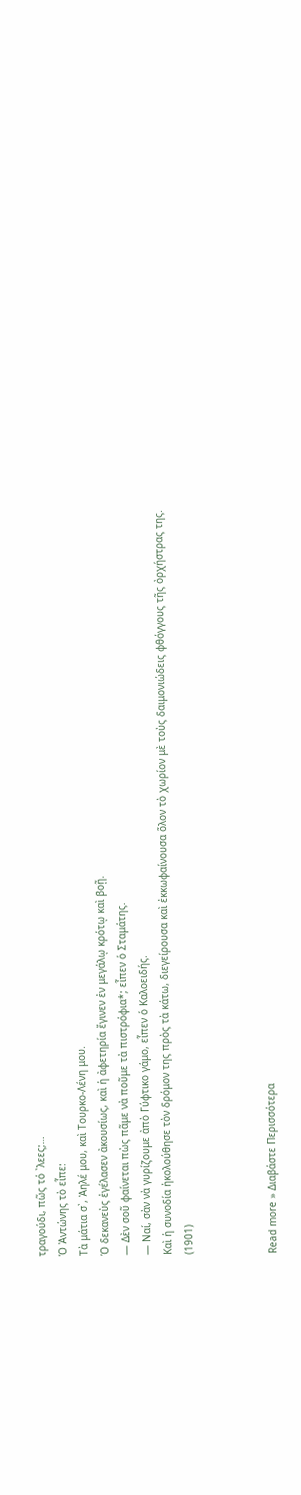τραγούδι, πῶς τό ᾽λεες;…
Ὁ Ἀντώνης τὸ εἶπε:
Τὰ μάτια σ᾽, Ἀηλέ μου, καὶ Τουρκο-Λένη μου.
Ὁ δεκανεὺς ἐγέλασεν ἀκουσίως, καὶ ἡ ἀφετηρία ἔγινεν ἐν μεγάλῳ κρότῳ καὶ βοῇ.
― Δὲν σοῦ φαίνεται πὼς πᾶμε νὰ ποῦμε τὰ πιστρόφια*; εἶπεν ὁ Σταμάτης.
― Ναί, σὰν νὰ γυρίζουμε ἀπὸ Γύφτικο γάμο, εἶπεν ὁ Καλοειδής.
Καὶ ἡ συνοδία ἠκολούθησε τὸν δρόμον της πρὸς τὰ κάτω, διεγείρουσα καὶ ἐκκωφαίνουσα ὅλον τὸ χωρίον μὲ τοὺς δαιμονιώδεις φθόγγους τῆς ὀρχήστρας της.
(1901)



Read more » Διαβάστε Περισσότερα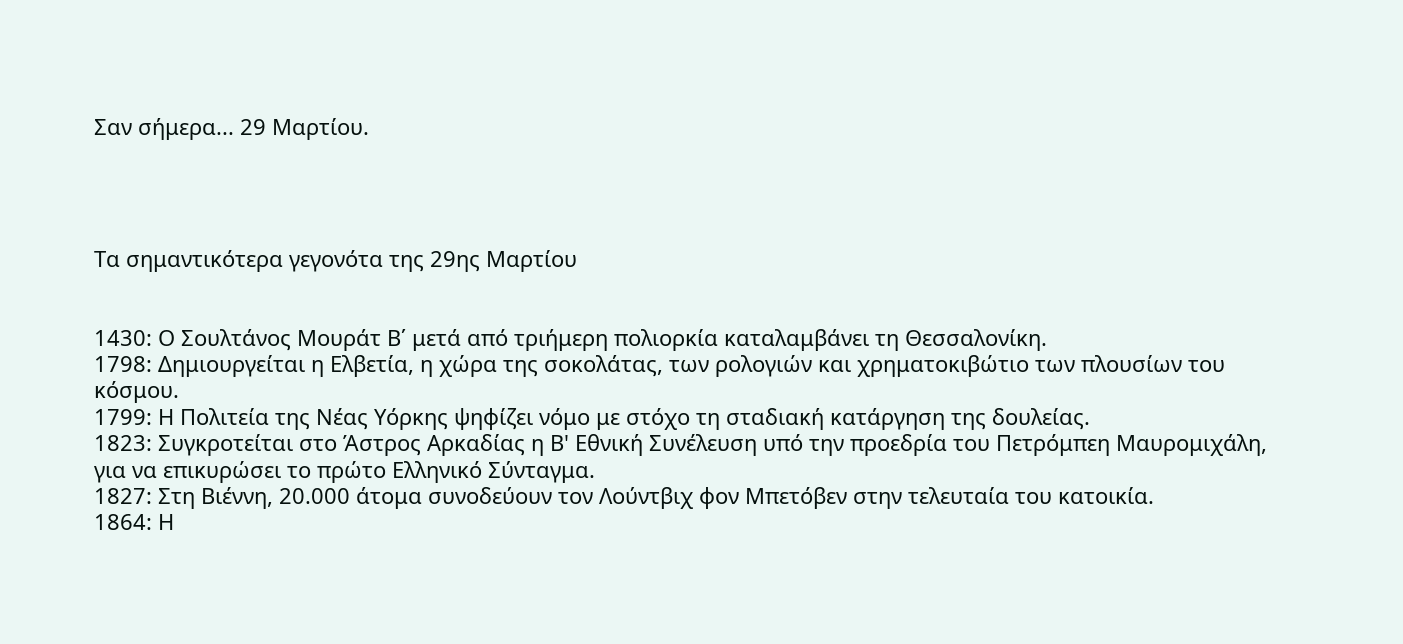Σαν σήμερα... 29 Μαρτίου.




Τα σημαντικότερα γεγονότα της 29ης Μαρτίου


1430: Ο Σουλτάνος Μουράτ Β΄ μετά από τριήμερη πολιορκία καταλαμβάνει τη Θεσσαλονίκη.
1798: Δημιουργείται η Ελβετία, η χώρα της σοκολάτας, των ρολογιών και χρηματοκιβώτιο των πλουσίων του κόσμου.
1799: Η Πολιτεία της Νέας Υόρκης ψηφίζει νόμο με στόχο τη σταδιακή κατάργηση της δουλείας.
1823: Συγκροτείται στο Άστρος Αρκαδίας η Β' Εθνική Συνέλευση υπό την προεδρία του Πετρόμπεη Μαυρομιχάλη, για να επικυρώσει το πρώτο Ελληνικό Σύνταγμα.
1827: Στη Βιέννη, 20.000 άτομα συνοδεύουν τον Λούντβιχ φον Μπετόβεν στην τελευταία του κατοικία.
1864: Η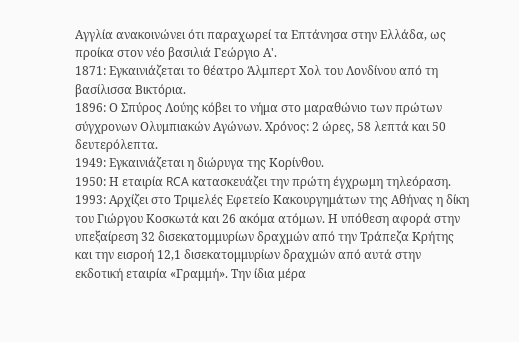Αγγλία ανακοινώνει ότι παραχωρεί τα Επτάνησα στην Ελλάδα, ως προίκα στον νέο βασιλιά Γεώργιο Α'.
1871: Εγκαινιάζεται το θέατρο Άλμπερτ Χολ του Λονδίνου από τη βασίλισσα Βικτόρια.
1896: Ο Σπύρος Λούης κόβει το νήμα στο μαραθώνιο των πρώτων σύγχρονων Ολυμπιακών Αγώνων. Χρόνος: 2 ώρες, 58 λεπτά και 50 δευτερόλεπτα.
1949: Εγκαινιάζεται η διώρυγα της Κορίνθου.
1950: Η εταιρία RCA κατασκευάζει την πρώτη έγχρωμη τηλεόραση.
1993: Αρχίζει στο Τριμελές Εφετείο Κακουργημάτων της Αθήνας η δίκη του Γιώργου Κοσκωτά και 26 ακόμα ατόμων. Η υπόθεση αφορά στην υπεξαίρεση 32 δισεκατομμυρίων δραχμών από την Τράπεζα Κρήτης και την εισροή 12,1 δισεκατομμυρίων δραχμών από αυτά στην εκδοτική εταιρία «Γραμμή». Την ίδια μέρα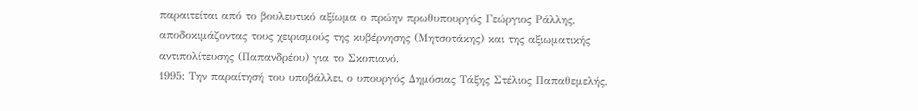παραιτείται από το βουλευτικό αξίωμα ο πρώην πρωθυπουργός Γεώργιος Ράλλης, αποδοκιμάζοντας τους χειρισμούς της κυβέρνησης (Μητσοτάκης) και της αξιωματικής αντιπολίτευσης (Παπανδρέου) για το Σκοπιανό.
1995: Την παραίτησή του υποβάλλει, ο υπουργός Δημόσιας Τάξης Στέλιος Παπαθεμελής,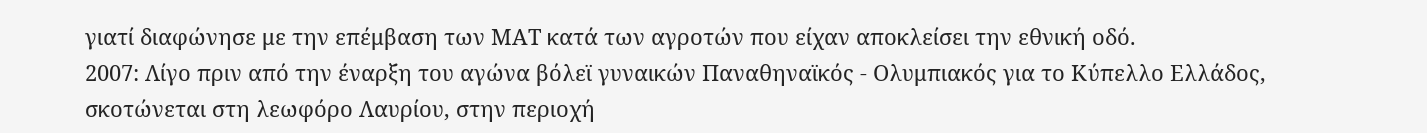γιατί διαφώνησε με την επέμβαση των ΜΑΤ κατά των αγροτών που είχαν αποκλείσει την εθνική οδό.
2007: Λίγο πριν από την έναρξη του αγώνα βόλεϊ γυναικών Παναθηναϊκός - Ολυμπιακός για το Κύπελλο Ελλάδος, σκοτώνεται στη λεωφόρο Λαυρίου, στην περιοχή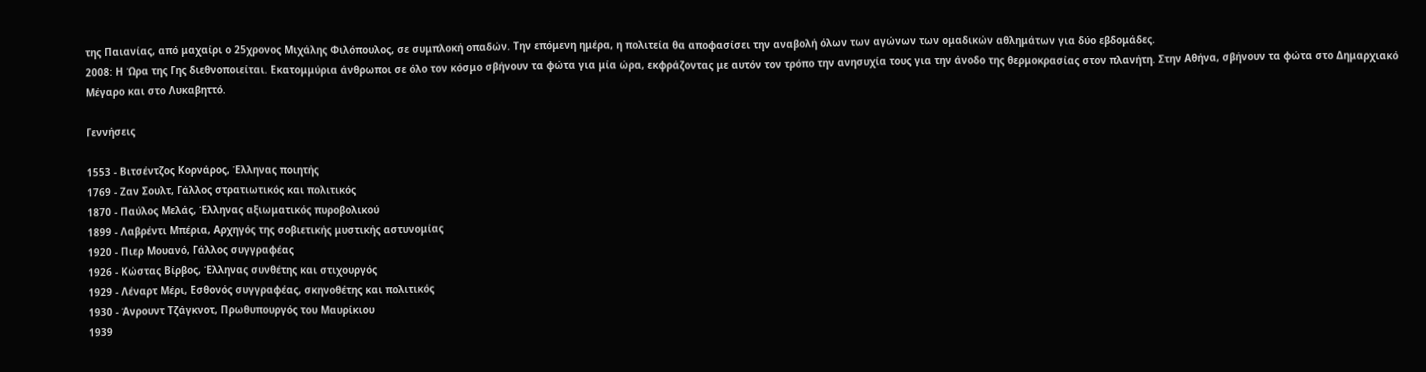της Παιανίας, από μαχαίρι ο 25χρονος Μιχάλης Φιλόπουλος, σε συμπλοκή οπαδών. Την επόμενη ημέρα, η πολιτεία θα αποφασίσει την αναβολή όλων των αγώνων των ομαδικών αθλημάτων για δύο εβδομάδες.
2008: Η Ώρα της Γης διεθνοποιείται. Εκατομμύρια άνθρωποι σε όλο τον κόσμο σβήνουν τα φώτα για μία ώρα, εκφράζοντας με αυτόν τον τρόπο την ανησυχία τους για την άνοδο της θερμοκρασίας στον πλανήτη. Στην Αθήνα, σβήνουν τα φώτα στο Δημαρχιακό Μέγαρο και στο Λυκαβηττό.

Γεννήσεις

1553 - Βιτσέντζος Κορνάρος, Έλληνας ποιητής
1769 - Ζαν Σουλτ, Γάλλος στρατιωτικός και πολιτικός
1870 - Παύλος Μελάς, Έλληνας αξιωματικός πυροβολικού
1899 - Λαβρέντι Μπέρια, Aρχηγός της σοβιετικής μυστικής αστυνομίας
1920 - Πιερ Μουανό, Γάλλος συγγραφέας
1926 - Κώστας Βίρβος, Έλληνας συνθέτης και στιχουργός
1929 - Λέναρτ Μέρι, Εσθονός συγγραφέας, σκηνοθέτης και πολιτικός
1930 - Άνρουντ Τζάγκνοτ, Πρωθυπουργός του Μαυρίκιου
1939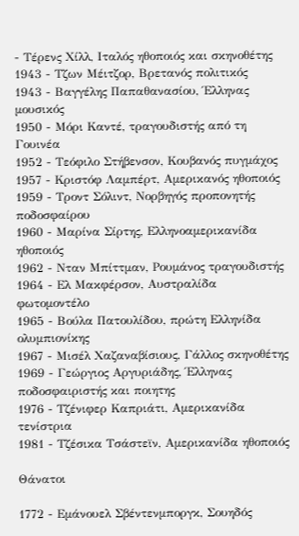- Τέρενς Χίλλ, Ιταλός ηθοποιός και σκηνοθέτης
1943 - Τζων Μέιτζορ, Βρετανός πολιτικός
1943 - Βαγγέλης Παπαθανασίου, Έλληνας μουσικός
1950 - Μόρι Καντέ, τραγουδιστής από τη Γουινέα
1952 - Τεόφιλο Στήβενσον, Κουβανός πυγμάχος
1957 - Κριστόφ Λαμπέρτ, Αμερικανός ηθοποιός
1959 - Τροντ Σόλιντ, Νορβηγός προπονητής ποδοσφαίρου
1960 - Μαρίνα Σίρτης, Ελληνοαμερικανίδα ηθοποιός
1962 - Νταν Μπίττμαν, Ρουμάνος τραγουδιστής
1964 - Ελ Μακφέρσον, Αυστραλίδα φωτομοντέλο
1965 - Βούλα Πατουλίδου, πρώτη Ελληνίδα ολυμπιονίκης
1967 - Μισέλ Χαζαναβίσιους, Γάλλος σκηνοθέτης
1969 - Γεώργιος Αργυριάδης, Έλληνας ποδοσφαιριστής και ποιητης
1976 - Τζένιφερ Καπριάτι, Αμερικανίδα τενίστρια
1981 - Τζέσικα Τσάστεϊν, Αμερικανίδα ηθοποιός

Θάνατοι

1772 - Εμάνουελ Σβέντενμποργκ, Σουηδός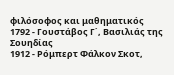φιλόσοφος και μαθηματικός
1792 - Γουστάβος Γ΄, Βασιλιάς της Σουηδίας
1912 - Ρόμπερτ Φάλκον Σκοτ,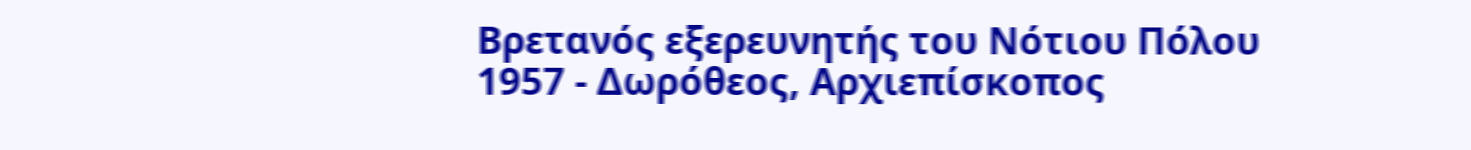Βρετανός εξερευνητής του Νότιου Πόλου
1957 - Δωρόθεος, Αρχιεπίσκοπος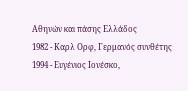Αθηνών και πάσης Ελλάδος
1982 - Καρλ Ορφ, Γερμανός συνθέτης
1994 - Ευγένιος Ιονέσκο,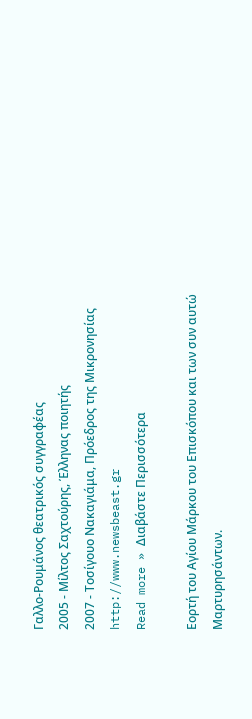Γαλλο-Ρουμάνος θεατρικός συγγραφέας
2005 - Μίλτος Σαχτούρης, Έλληνας ποιητής
2007 - Τοσίγουο Νακαγιάμα, Πρόεδρος της Μικρονησίας
http://www.newsbeast.gr
Read more » Διαβάστε Περισσότερα

Εορτή του Αγίου Μάρκου του Επισκόπου και των συν αυτώ Μαρτυρησάντων.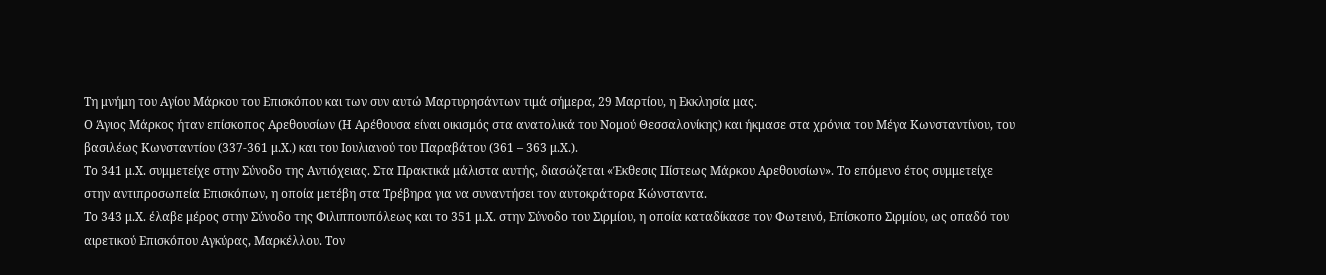Τη μνήμη του Αγίου Μάρκου του Επισκόπου και των συν αυτώ Μαρτυρησάντων τιμά σήμερα, 29 Μαρτίου, η Εκκλησία μας.
Ο Άγιος Μάρκος ήταν επίσκοπος Αρεθουσίων (Η Αρέθουσα είναι οικισμός στα ανατολικά του Νομού Θεσσαλονίκης) και ήκμασε στα χρόνια του Μέγα Κωνσταντίνου, του βασιλέως Κωνσταντίου (337-361 μ.Χ.) και του Ιουλιανού του Παραβάτου (361 – 363 μ.Χ.).
Το 341 μ.Χ. συμμετείχε στην Σύνοδο της Αντιόχειας. Στα Πρακτικά μάλιστα αυτής, διασώζεται «Έκθεσις Πίστεως Μάρκου Αρεθουσίων». Το επόμενο έτος συμμετείχε στην αντιπροσωπεία Επισκόπων, η οποία μετέβη στα Τρέβηρα για να συναντήσει τον αυτοκράτορα Κώνσταντα.
Το 343 μ.Χ. έλαβε μέρος στην Σύνοδο της Φιλιππουπόλεως και το 351 μ.Χ. στην Σύνοδο του Σιρμίου, η οποία καταδίκασε τον Φωτεινό, Επίσκοπο Σιρμίου, ως οπαδό του αιρετικού Επισκόπου Αγκύρας, Μαρκέλλου. Τον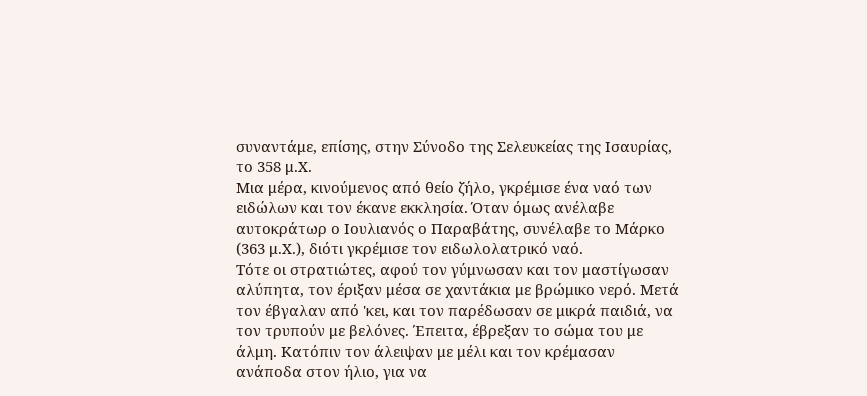συναντάμε, επίσης, στην Σύνοδο της Σελευκείας της Ισαυρίας, το 358 μ.Χ.
Μια μέρα, κινούμενος από θείο ζήλο, γκρέμισε ένα ναό των ειδώλων και τον έκανε εκκλησία. Όταν όμως ανέλαβε αυτοκράτωρ ο Ιουλιανός ο Παραβάτης, συνέλαβε το Μάρκο (363 μ.Χ.), διότι γκρέμισε τον ειδωλολατρικό ναό.
Τότε οι στρατιώτες, αφού τον γύμνωσαν και τον μαστίγωσαν αλύπητα, τον έριξαν μέσα σε χαντάκια με βρώμικο νερό. Μετά τον έβγαλαν από 'κει, και τον παρέδωσαν σε μικρά παιδιά, να τον τρυπούν με βελόνες. Έπειτα, έβρεξαν το σώμα του με άλμη. Κατόπιν τον άλειψαν με μέλι και τον κρέμασαν ανάποδα στον ήλιο, για να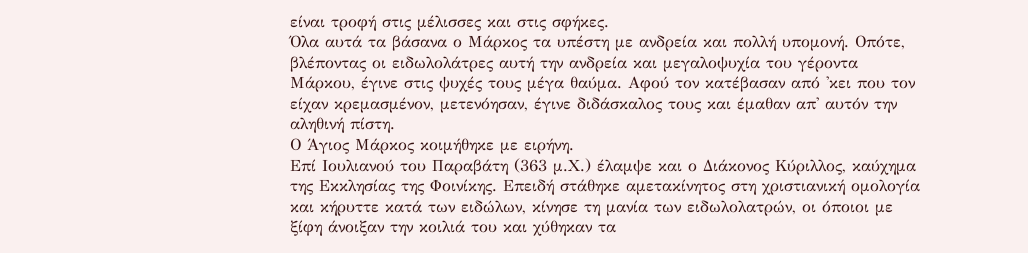είναι τροφή στις μέλισσες και στις σφήκες.
Όλα αυτά τα βάσανα ο Μάρκος τα υπέστη με ανδρεία και πολλή υπομονή. Οπότε, βλέποντας οι ειδωλολάτρες αυτή την ανδρεία και μεγαλοψυχία του γέροντα Μάρκου, έγινε στις ψυχές τους μέγα θαύμα. Αφού τον κατέβασαν από 'κει που τον είχαν κρεμασμένον, μετενόησαν, έγινε διδάσκαλος τους και έμαθαν απ' αυτόν την αληθινή πίστη.
Ο Άγιος Μάρκος κοιμήθηκε με ειρήνη.
Επί Ιουλιανού του Παραβάτη (363 μ.Χ.) έλαμψε και ο Διάκονος Κύριλλος, καύχημα της Εκκλησίας της Φοινίκης. Επειδή στάθηκε αμετακίνητος στη χριστιανική ομολογία και κήρυττε κατά των ειδώλων, κίνησε τη μανία των ειδωλολατρών, οι όποιοι με ξίφη άνοιξαν την κοιλιά του και χύθηκαν τα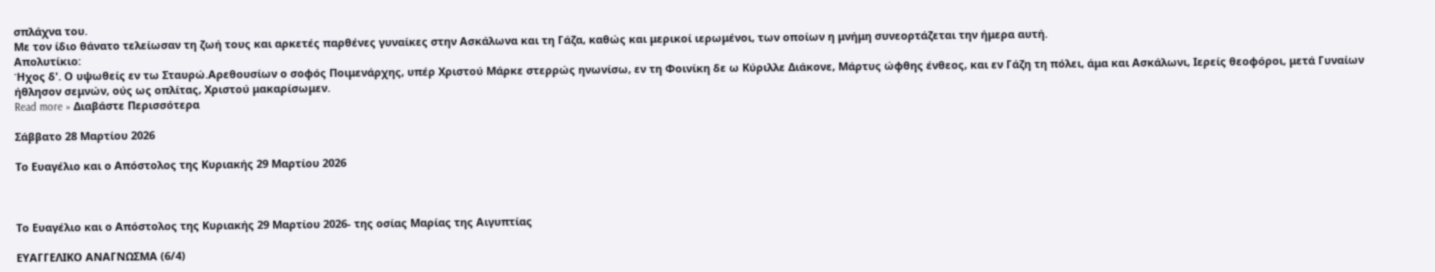σπλάχνα του.
Με τον ίδιο θάνατο τελείωσαν τη ζωή τους και αρκετές παρθένες γυναίκες στην Ασκάλωνα και τη Γάζα, καθώς και μερικοί ιερωμένοι, των οποίων η μνήμη συνεορτάζεται την ήμερα αυτή.
Απολυτίκιο:
Ήχος δ'. Ο υψωθείς εν τω Σταυρώ.Αρεθουσίων ο σοφός Ποιμενάρχης, υπέρ Χριστού Μάρκε στερρώς ηνωνίσω, εν τη Φοινίκη δε ω Κύριλλε Διάκονε, Μάρτυς ώφθης ένθεος, και εν Γάζη τη πόλει, άμα και Ασκάλωνι, Ιερείς θεοφόροι, μετά Γυναίων ήθλησον σεμνών, ούς ως οπλίτας, Χριστού μακαρίσωμεν.
Read more » Διαβάστε Περισσότερα

Σάββατο 28 Μαρτίου 2026

Το Ευαγέλιο και ο Απόστολος της Κυριακής 29 Μαρτίου 2026



Το Ευαγέλιο και ο Απόστολος της Κυριακής 29 Μαρτίου 2026- της οσίας Μαρίας της Αιγυπτίας

ΕΥΑΓΓΕΛΙΚΟ ΑΝΑΓΝΩΣΜΑ (6/4)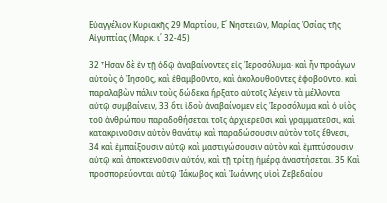Εὐαγγέλιον Κυριακῆς 29 Μαρτίου, Ε΄ Νηστειῶν, Μαρίας Ὁσίας τῆς Αἰγυπτίας (Μαρκ. ι΄ 32-45)

32 Ἦσαν δὲ ἐν τῇ ὁδῷ ἀναβαίνοντες εἰς Ἱεροσόλυμα· καὶ ἦν προάγων αὐτοὺς ὁ Ἰησοῦς, καὶ ἐθαμβοῦντο, καὶ ἀκολουθοῦντες ἐφοβοῦντο. καὶ παραλαβὼν πάλιν τοὺς δώδεκα ἤρξατο αὐτοῖς λέγειν τὰ μέλλοντα αὐτῷ συμβαίνειν, 33 ὅτι ἰδοὺ ἀναβαίνομεν εἰς Ἱεροσόλυμα καὶ ὁ υἱὸς τοῦ ἀνθρώπου παραδοθήσεται τοῖς ἀρχιερεῦσι καὶ γραμματεῦσι, καὶ κατακρινοῦσιν αὐτὸν θανάτῳ καὶ παραδώσουσιν αὐτὸν τοῖς ἔθνεσι, 34 καὶ ἐμπαίξουσιν αὐτῷ καὶ μαστιγώσουσιν αὐτὸν καὶ ἐμπτύσουσιν αὐτῷ καὶ ἀποκτενοῦσιν αὐτόν, καὶ τῇ τρίτῃ ἡμέρᾳ ἀναστήσεται. 35 Καὶ προσπορεύονται αὐτῷ Ἰάκωβος καὶ Ἰωάννης υἱοὶ Ζεβεδαίου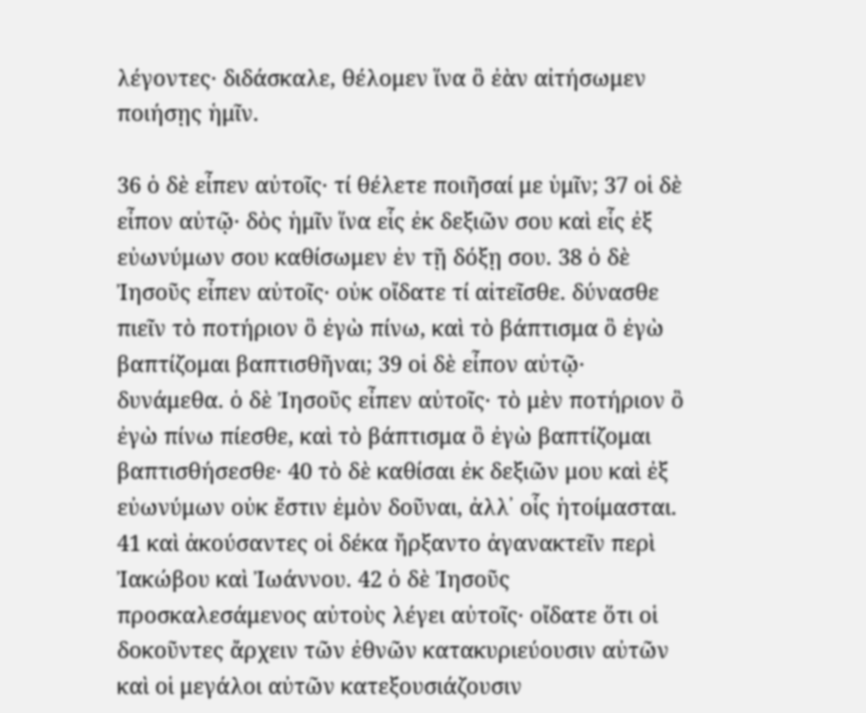λέγοντες· διδάσκαλε, θέλομεν ἵνα ὃ ἐὰν αἰτήσωμεν ποιήσῃς ἡμῖν.

36 ὁ δὲ εἶπεν αὐτοῖς· τί θέλετε ποιῆσαί με ὑμῖν; 37 οἱ δὲ εἶπον αὐτῷ· δὸς ἡμῖν ἵνα εἷς ἐκ δεξιῶν σου καὶ εἷς ἐξ εὐωνύμων σου καθίσωμεν ἐν τῇ δόξῃ σου. 38 ὁ δὲ Ἰησοῦς εἶπεν αὐτοῖς· οὐκ οἴδατε τί αἰτεῖσθε. δύνασθε πιεῖν τὸ ποτήριον ὃ ἐγὼ πίνω, καὶ τὸ βάπτισμα ὃ ἐγὼ βαπτίζομαι βαπτισθῆναι; 39 οἱ δὲ εἶπον αὐτῷ· δυνάμεθα. ὁ δὲ Ἰησοῦς εἶπεν αὐτοῖς· τὸ μὲν ποτήριον ὃ ἐγὼ πίνω πίεσθε, καὶ τὸ βάπτισμα ὃ ἐγὼ βαπτίζομαι βαπτισθήσεσθε· 40 τὸ δὲ καθίσαι ἐκ δεξιῶν μου καὶ ἐξ εὐωνύμων οὐκ ἔστιν ἐμὸν δοῦναι, ἀλλ᾿ οἷς ἡτοίμασται. 41 καὶ ἀκούσαντες οἱ δέκα ἤρξαντο ἀγανακτεῖν περὶ Ἰακώβου καὶ Ἰωάννου. 42 ὁ δὲ Ἰησοῦς προσκαλεσάμενος αὐτοὺς λέγει αὐτοῖς· οἴδατε ὅτι οἱ δοκοῦντες ἄρχειν τῶν ἐθνῶν κατακυριεύουσιν αὐτῶν καὶ οἱ μεγάλοι αὐτῶν κατεξουσιάζουσιν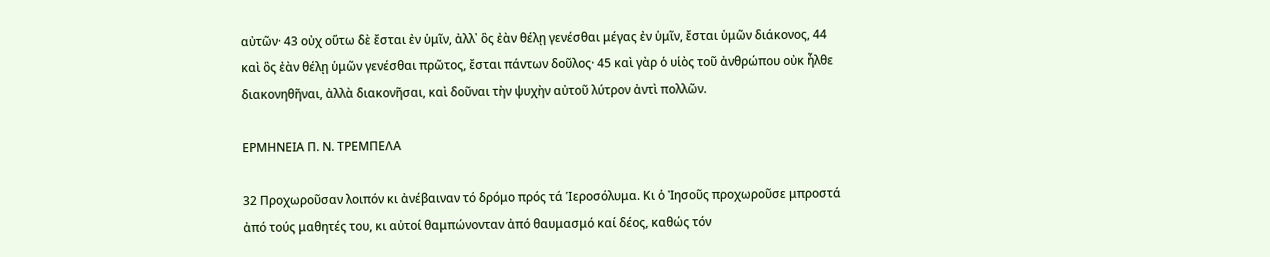αὐτῶν· 43 οὐχ οὕτω δὲ ἔσται ἐν ὑμῖν, ἀλλ᾿ ὃς ἐὰν θέλῃ γενέσθαι μέγας ἐν ὑμῖν, ἔσται ὑμῶν διάκονος, 44 καὶ ὃς ἐὰν θέλῃ ὑμῶν γενέσθαι πρῶτος, ἔσται πάντων δοῦλος· 45 καὶ γὰρ ὁ υἱὸς τοῦ ἀνθρώπου οὐκ ἦλθε διακονηθῆναι, ἀλλὰ διακονῆσαι, καὶ δοῦναι τὴν ψυχὴν αὐτοῦ λύτρον ἀντὶ πολλῶν.

ΕΡΜΗΝΕΙΑ Π. Ν. ΤΡΕΜΠΕΛΑ

32 Προχωροῦσαν λοιπόν κι ἀνέβαιναν τό δρόμο πρός τά Ἱεροσόλυμα. Κι ὁ Ἰησοῦς προχωροῦσε μπροστά ἀπό τούς μαθητές του, κι αὐτοί θαμπώνονταν ἀπό θαυμασμό καί δέος, καθώς τόν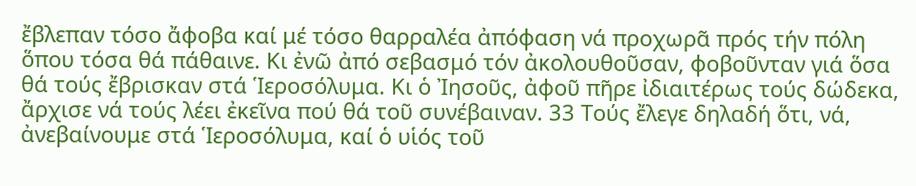ἔβλεπαν τόσο ἄφοβα καί μέ τόσο θαρραλέα ἀπόφαση νά προχωρᾶ πρός τήν πόλη ὅπου τόσα θά πάθαινε. Κι ἐνῶ ἀπό σεβασμό τόν ἀκολουθοῦσαν, φοβοῦνταν γιά ὅσα θά τούς ἔβρισκαν στά Ἱεροσόλυμα. Κι ὁ Ἰησοῦς, ἀφοῦ πῆρε ἰδιαιτέρως τούς δώδεκα, ἄρχισε νά τούς λέει ἐκεῖνα πού θά τοῦ συνέβαιναν. 33 Τούς ἔλεγε δηλαδή ὅτι, νά, ἀνεβαίνουμε στά Ἱεροσόλυμα, καί ὁ υἱός τοῦ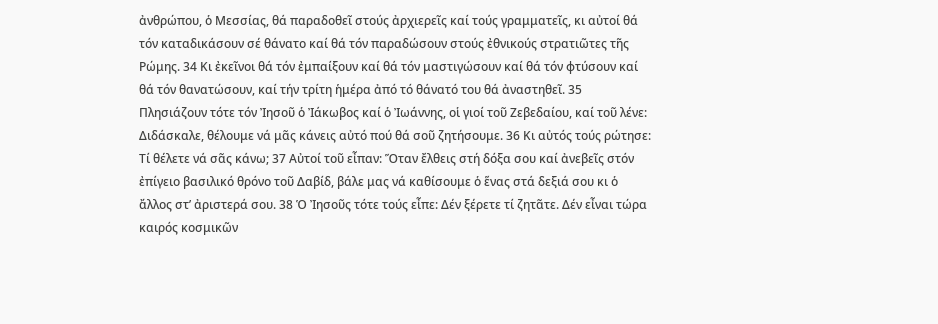ἀνθρώπου, ὁ Μεσσίας, θά παραδοθεῖ στούς ἀρχιερεῖς καί τούς γραμματεῖς, κι αὐτοί θά τόν καταδικάσουν σέ θάνατο καί θά τόν παραδώσουν στούς ἐθνικούς στρατιῶτες τῆς Ρώμης. 34 Κι ἐκεῖνοι θά τόν ἐμπαίξουν καί θά τόν μαστιγώσουν καί θά τόν φτύσουν καί θά τόν θανατώσουν, καί τήν τρίτη ἡμέρα ἀπό τό θάνατό του θά ἀναστηθεῖ. 35 Πλησιάζουν τότε τόν Ἰησοῦ ὁ Ἰάκωβος καί ὁ Ἰωάννης, οἱ γιοί τοῦ Ζεβεδαίου, καί τοῦ λένε: Διδάσκαλε, θέλουμε νά μᾶς κάνεις αὐτό πού θά σοῦ ζητήσουμε. 36 Κι αὐτός τούς ρώτησε: Τί θέλετε νά σᾶς κάνω; 37 Αὐτοί τοῦ εἶπαν: Ὅταν ἔλθεις στή δόξα σου καί ἀνεβεῖς στόν ἐπίγειο βασιλικό θρόνο τοῦ Δαβίδ, βάλε μας νά καθίσουμε ὁ ἕνας στά δεξιά σου κι ὁ ἄλλος στ’ ἀριστερά σου. 38 Ὁ Ἰησοῦς τότε τούς εἶπε: Δέν ξέρετε τί ζητᾶτε. Δέν εἶναι τώρα καιρός κοσμικῶν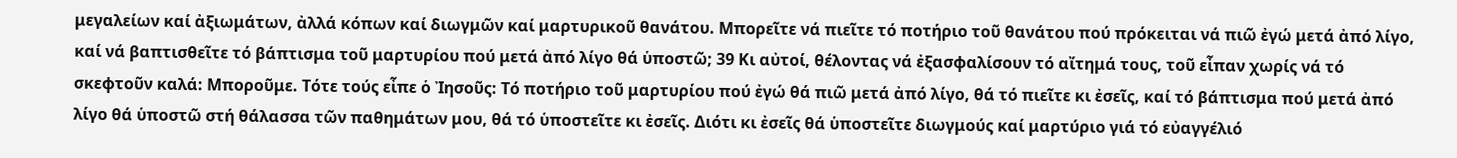μεγαλείων καί ἀξιωμάτων, ἀλλά κόπων καί διωγμῶν καί μαρτυρικοῦ θανάτου. Μπορεῖτε νά πιεῖτε τό ποτήριο τοῦ θανάτου πού πρόκειται νά πιῶ ἐγώ μετά ἀπό λίγο, καί νά βαπτισθεῖτε τό βάπτισμα τοῦ μαρτυρίου πού μετά ἀπό λίγο θά ὑποστῶ; 39 Κι αὐτοί, θέλοντας νά ἐξασφαλίσουν τό αἴτημά τους, τοῦ εἶπαν χωρίς νά τό σκεφτοῦν καλά: Μποροῦμε. Τότε τούς εἶπε ὁ Ἰησοῦς: Τό ποτήριο τοῦ μαρτυρίου πού ἐγώ θά πιῶ μετά ἀπό λίγο, θά τό πιεῖτε κι ἐσεῖς, καί τό βάπτισμα πού μετά ἀπό λίγο θά ὑποστῶ στή θάλασσα τῶν παθημάτων μου, θά τό ὑποστεῖτε κι ἐσεῖς. Διότι κι ἐσεῖς θά ὑποστεῖτε διωγμούς καί μαρτύριο γιά τό εὐαγγέλιό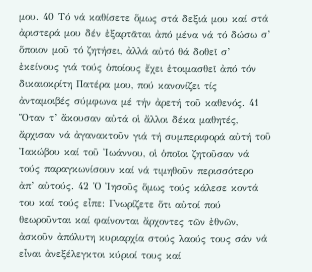μου. 40 Τό νά καθίσετε ὅμως στά δεξιά μου καί στά ἀριστερά μου δέν ἐξαρτᾶται ἀπό μένα νά τό δώσω σ’ ὅποιον μοῦ τό ζητήσει, ἀλλά αὐτό θά δοθεῖ σ’ ἐκείνους γιά τούς ὁποίους ἔχει ἑτοιμασθεῖ ἀπό τόν δικαιοκρίτη Πατέρα μου, πού κανονίζει τίς ἀνταμοιβές σύμφωνα μέ τήν ἀρετή τοῦ καθενός. 41 Ὅταν τ’ ἄκουσαν αὐτά οἱ ἄλλοι δέκα μαθητές, ἄρχισαν νά ἀγανακτοῦν γιά τή συμπεριφορά αὐτή τοῦ Ἰακώβου καί τοῦ Ἰωάννου, οἱ ὁποῖοι ζητοῦσαν νά τούς παραγκωνίσουν καί νά τιμηθοῦν περισσότερο ἀπ’ αὐτούς. 42 Ὁ Ἰησοῦς ὅμως τούς κάλεσε κοντά του καί τούς εἶπε: Γνωρίζετε ὅτι αὐτοί πού θεωροῦνται καί φαίνονται ἄρχοντες τῶν ἐθνῶν, ἀσκοῦν ἀπόλυτη κυριαρχία στούς λαούς τους σάν νά εἶναι ἀνεξέλεγκτοι κύριοί τους καί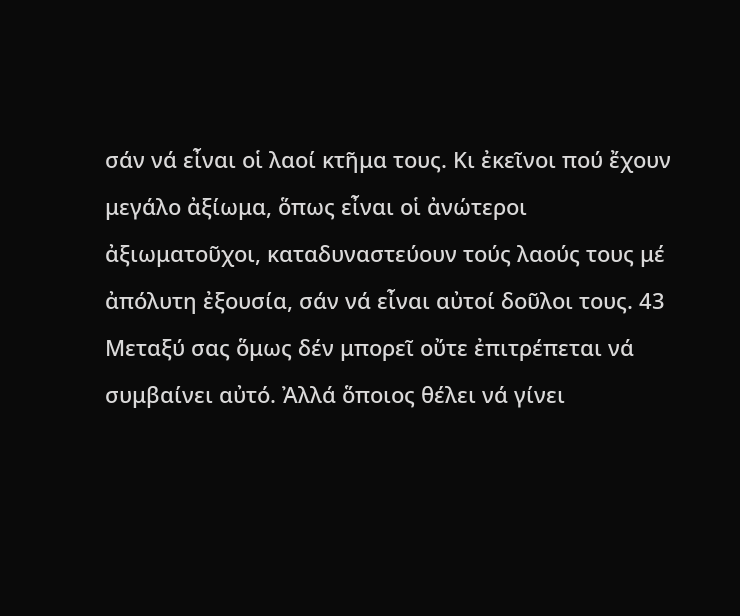σάν νά εἶναι οἱ λαοί κτῆμα τους. Κι ἐκεῖνοι πού ἔχουν μεγάλο ἀξίωμα, ὅπως εἶναι οἱ ἀνώτεροι ἀξιωματοῦχοι, καταδυναστεύουν τούς λαούς τους μέ ἀπόλυτη ἐξουσία, σάν νά εἶναι αὐτοί δοῦλοι τους. 43 Μεταξύ σας ὅμως δέν μπορεῖ οὔτε ἐπιτρέπεται νά συμβαίνει αὐτό. Ἀλλά ὅποιος θέλει νά γίνει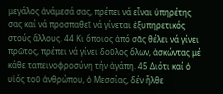μεγάλος ἀνάμεσά σας, πρέπει νά εἶναι ὑπηρέτης σας καί νά προσπαθεῖ νά γίνεται ἐξυπηρετικός στούς ἄλλους. 44 Κι ὅποιος ἀπό σᾶς θέλει νά γίνει πρῶτος, πρέπει νά γίνει δοῦλος ὅλων, ἀσκώντας μέ κάθε ταπεινοφροσύνη τήν ἀγάπη. 45 Διότι καί ὁ υἱός τοῦ ἀνθρώπου, ὁ Μεσσίας, δέν ἦλθε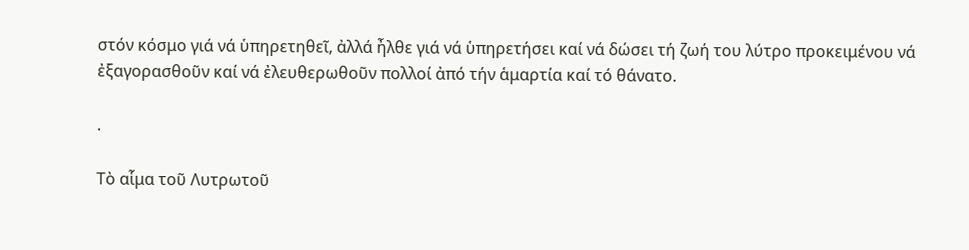στόν κόσμο γιά νά ὑπηρετηθεῖ, ἀλλά ἦλθε γιά νά ὑπηρετήσει καί νά δώσει τή ζωή του λύτρο προκειμένου νά ἐξαγορασθοῦν καί νά ἐλευθερωθοῦν πολλοί ἀπό τήν ἁμαρτία καί τό θάνατο.

.

Τὸ αἷμα τοῦ Λυτρωτοῦ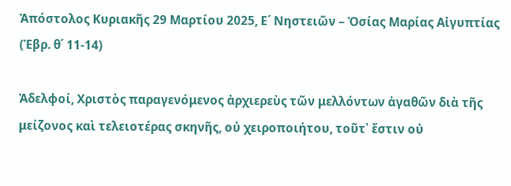Ἀπόστολος Κυριακῆς 29 Μαρτίου 2025, Ε΄ Νηστειῶν – Ὁσίας Μαρίας Αἰγυπτίας (Ἑβρ. θ΄ 11-14)

Ἀδελφοί, Χριστὸς παραγενόμενος ἀρχιερεὺς τῶν μελλόντων ἀγαθῶν διὰ τῆς μείζονος καὶ τελειοτέρας σκηνῆς, οὐ χειροποιήτου, τοῦτ᾿ ἔστιν οὐ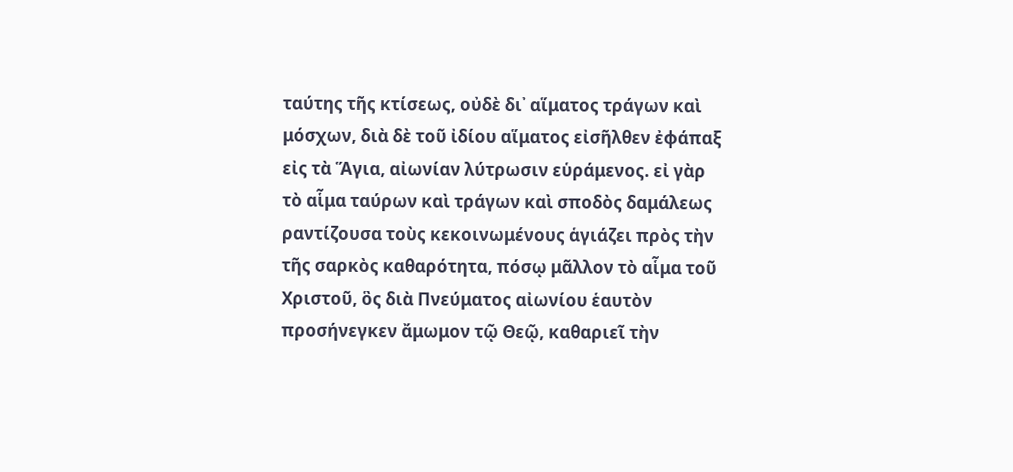ταύτης τῆς κτίσεως, οὐδὲ δι᾿ αἵματος τράγων καὶ μόσχων, διὰ δὲ τοῦ ἰδίου αἵματος εἰσῆλθεν ἐφάπαξ εἰς τὰ Ἅγια, αἰωνίαν λύτρωσιν εὑράμενος. εἰ γὰρ τὸ αἷμα ταύρων καὶ τράγων καὶ σποδὸς δαμάλεως ραντίζουσα τοὺς κεκοινωμένους ἁγιάζει πρὸς τὴν τῆς σαρκὸς καθαρότητα, πόσῳ μᾶλλον τὸ αἷμα τοῦ Χριστοῦ, ὃς διὰ Πνεύματος αἰωνίου ἑαυτὸν προσήνεγκεν ἄμωμον τῷ Θεῷ, καθαριεῖ τὴν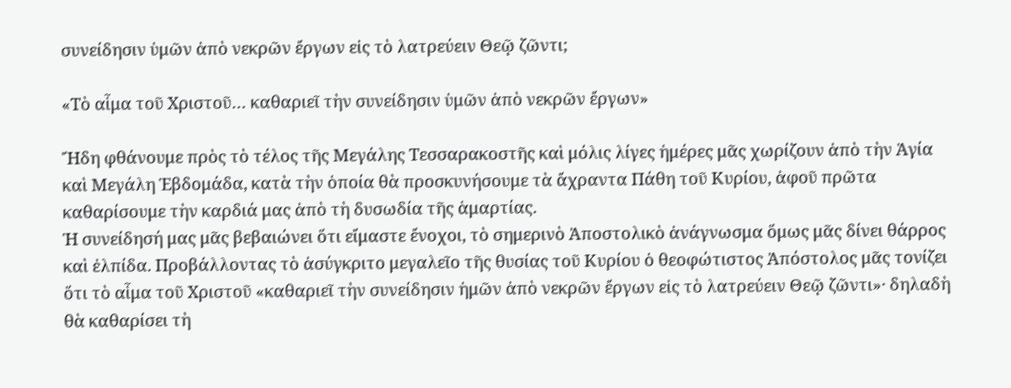συνείδησιν ὑμῶν ἀπὸ νεκρῶν ἔργων εἰς τὸ λατρεύειν Θεῷ ζῶντι;

«Τὸ αἷμα τοῦ Χριστοῦ… καθαριεῖ τὴν συνείδησιν ὑμῶν ἀπὸ νεκρῶν ἔργων»

Ἤδη φθάνουμε πρὸς τὸ τέλος τῆς Μεγάλης Τεσσαρακοστῆς καὶ μόλις λίγες ἡμέρες μᾶς χωρίζουν ἀπὸ τὴν Ἁγία καὶ Μεγάλη Ἑβδομάδα, κατὰ τὴν ὁποία θὰ προσκυνήσουμε τὰ ἄχραντα Πάθη τοῦ Κυρίου, ἀφοῦ πρῶτα καθαρίσουμε τὴν καρδιά μας ἀπὸ τὴ δυσωδία τῆς ἁμαρτίας.
Ἡ συνείδησή μας μᾶς βεβαιώνει ὅτι εἴμαστε ἔνοχοι, τὸ σημερινὸ Ἀποστολικὸ ἀνάγνωσμα ὅμως μᾶς δίνει θάρρος καὶ ἐλπίδα. Προβάλλοντας τὸ ἀσύγκριτο μεγαλεῖο τῆς θυσίας τοῦ Κυρίου ὁ θεoφώτιστος Ἀπόστολος μᾶς τονίζει ὅτι τὸ αἷμα τοῦ Χριστοῦ «καθαριεῖ τὴν συνείδησιν ἡμῶν ἀπὸ νεκρῶν ἔργων εἰς τὸ λατρεύειν Θεῷ ζῶντι»· δηλαδὴ θὰ καθαρίσει τὴ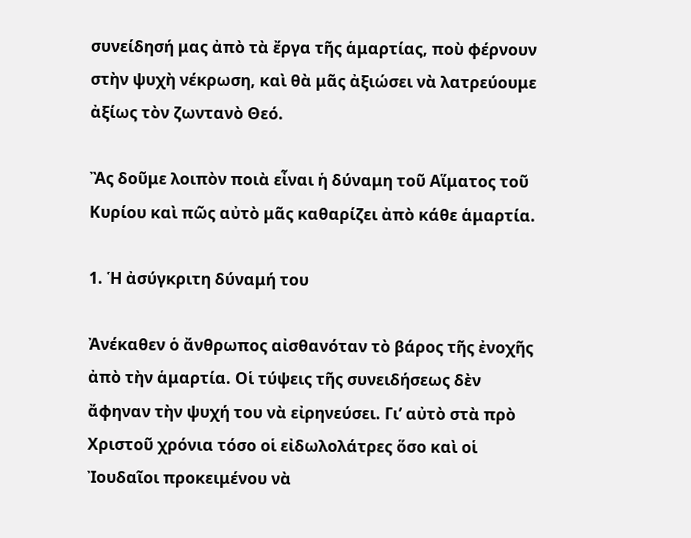συνείδησή μας ἀπὸ τὰ ἔργα τῆς ἁμαρτίας, ποὺ φέρνουν στὴν ψυχὴ νέκρωση, καὶ θὰ μᾶς ἀξιώσει νὰ λατρεύουμε ἀξίως τὸν ζωντανὸ Θεό.

Ἂς δοῦμε λοιπὸν ποιὰ εἶναι ἡ δύναμη τοῦ Αἵματος τοῦ Κυρίου καὶ πῶς αὐτὸ μᾶς καθαρίζει ἀπὸ κάθε ἁμαρτία.

1. Ἡ ἀσύγκριτη δύναμή του

Ἀνέκαθεν ὁ ἄνθρωπος αἰσθανόταν τὸ βάρος τῆς ἐνοχῆς ἀπὸ τὴν ἁμαρτία. Οἱ τύψεις τῆς συνειδήσεως δὲν ἄφηναν τὴν ψυχή του νὰ εἰρηνεύσει. Γι’ αὐτὸ στὰ πρὸ Χριστοῦ χρόνια τόσο οἱ εἰδωλολάτρες ὅσο καὶ οἱ Ἰουδαῖοι προκειμένου νὰ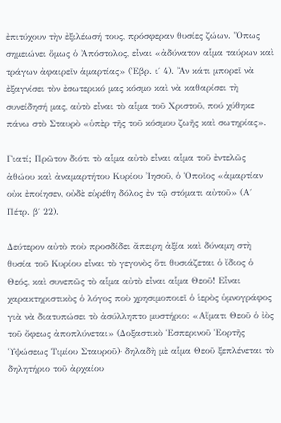ἐπιτύχουν τὴν ἐξιλέωσή τους, πρόσφεραν θυσίες ζώων. Ὅπως σημειώνει ὅμως ὁ Ἀπόστολος, εἶναι «ἀδύνατον αἷμα ταύρων καὶ τράγων ἀφαιρεῖν ἁμαρτίας» (Ἑβρ. ι΄ 4). Ἂν κάτι μπορεῖ νὰ ἐξαγνίσει τὸν ἐσωτερικό μας κόσμο καὶ νὰ καθαρίσει τὴ συνείδησή μας, αὐτὸ εἶναι τὸ αἷμα τοῦ Χριστοῦ, πού χύθηκε πάνω στὸ Σταυρὸ «ὑπὲρ τῆς τοῦ κόσμου ζωῆς καὶ σωτηρίας».

Γιατί; Πρῶτον διότι τὸ αἷμα αὐτὸ εἶναι αἷμα τοῦ ἐντελῶς ἀθώου καὶ ἀναμαρτήτου Κυρίου Ἰησοῦ, ὁ Ὁποῖος «ἁμαρτίαν οὐκ ἐποίησεν, οὐδὲ εὑρέθη δόλος ἐν τῷ στόματι αὐτοῦ» (Α΄ Πέτρ. β΄ 22).

Δεύτερον αὐτὸ ποὺ προσδίδει ἄπειρη ἀξία καὶ δύναμη στὴ θυσία τοῦ Κυρίου εἶναι τὸ γεγονὸς ὅτι θυσιάζεται ὁ ἴδιος ὁ Θεός, καὶ συνεπῶς τὸ αἷμα αὐτὸ εἶναι αἷμα Θεοῦ! Εἶναι χαρακτηριστικὸς ὁ λόγος ποὺ χρησιμοποιεῖ ὁ ἱερὸς ὑμνογράφος γιὰ νὰ διατυπώσει τὸ ἀσύλληπτο μυστήριο: «Αἵματι Θεοῦ ὁ ἰὸς τοῦ ὄφεως ἀποπλύνεται» (Δοξαστικὸ Ἑσπερινοῦ Ἑορτῆς Ὑψώσεως Τιμίου Σταυροῦ)· δηλαδὴ μὲ αἷμα Θεοῦ ξεπλένεται τὸ δηλητήριο τοῦ ἀρχαίου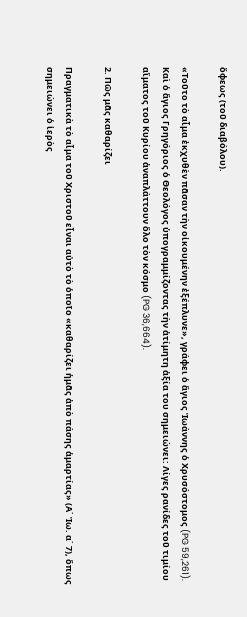ὄφεως (τοῦ διαβόλου).

«Τοῦτο τὸ αἷμα ἐκχυθὲν πᾶσαν τὴν οἰκουμένην ἐξέπλυνε», γράφει ὁ ἅγιος Ἰωάννης ὁ Χρυσόστομος (PG 59,261). Καὶ ὁ ἅγιος Γρηγόριος ὁ Θεολόγος ὑπογραμμίζοντας τὴν ἀτίμητη ἀξία του σημειώνει: Λίγες ρανίδες τοῦ τιμίου αἵματος τοῦ Κυρίου ἀναπλάττουν ὅλο τὸν κόσμο (PG 36,664).

2. Πῶς μᾶς καθαρίζει

Πραγματικὰ τὸ αἷμα τοῦ Χριστοῦ εἶναι αὐτὸ τὸ ὁποῖο «καθαρίζει ἡμᾶς ἀπὸ πάσης ἁμαρτίας» (Α΄ Ἰω. α΄ 7), ὅπως σημειώνει ὁ ἱερὸς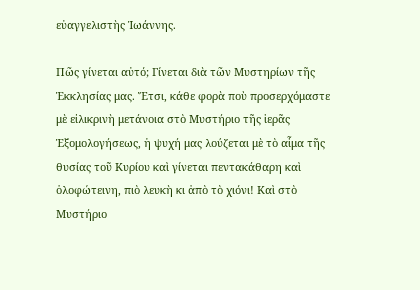εὐαγγελιστὴς Ἰωάννης.

Πῶς γίνεται αὐτό; Γίνεται διὰ τῶν Μυστηρίων τῆς Ἐκκλησίας μας. Ἔτσι, κάθε φορὰ ποὺ προσερχόμαστε μὲ εἰλικρινὴ μετάνοια στὸ Μυστήριο τῆς ἱερᾶς Ἐξομολογήσεως, ἡ ψυχή μας λούζεται μὲ τὸ αἷμα τῆς θυσίας τοῦ Κυρίου καὶ γίνεται πεντακάθαρη καὶ ὁλοφώτεινη, πιὸ λευκὴ κι ἀπὸ τὸ χιόνι! Καὶ στὸ Μυστήριο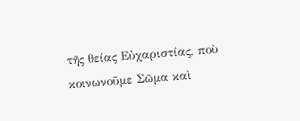τῆς θείας Εὐχαριστίας, ποὺ κοινωνοῦμε Σῶμα καὶ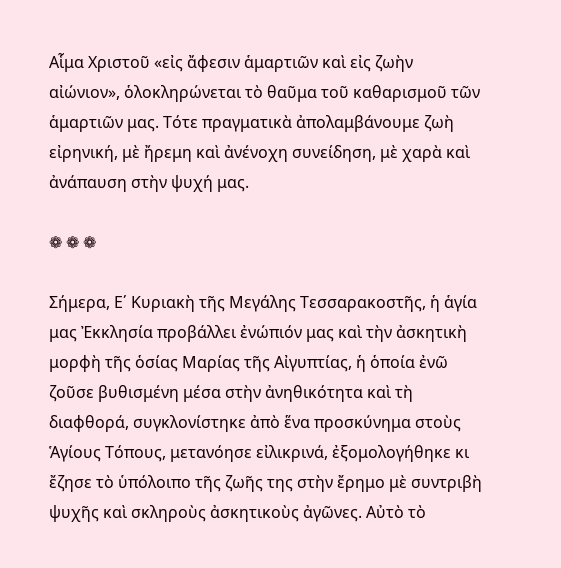Αἷμα Χριστοῦ «εἰς ἄφεσιν ἁμαρτιῶν καὶ εἰς ζωὴν αἰώνιον», ὁλοκληρώνεται τὸ θαῦμα τοῦ καθαρισμοῦ τῶν ἁμαρτιῶν μας. Τότε πραγματικὰ ἀπολαμβάνουμε ζωὴ εἰρηνική, μὲ ἤρεμη καὶ ἀνένοχη συνείδηση, μὲ χαρὰ καὶ ἀνάπαυση στὴν ψυχή μας.

❁ ❁ ❁

Σήμερα, Ε΄ Κυριακὴ τῆς Μεγάλης Τεσσαρακοστῆς, ἡ ἁγία μας Ἐκκλησία προβάλλει ἐνώπιόν μας καὶ τὴν ἀσκητικὴ μορφὴ τῆς ὁσίας Μαρίας τῆς Αἰγυπτίας, ἡ ὁποία ἐνῶ ζοῦσε βυθισμένη μέσα στὴν ἀνηθικότητα καὶ τὴ διαφθορά, συγκλονίστηκε ἀπὸ ἕνα προσκύνημα στοὺς Ἁγίους Τόπους, μετανόησε εἰλικρινά, ἐξομολογήθηκε κι ἔζησε τὸ ὑπόλοιπο τῆς ζωῆς της στὴν ἔρημο μὲ συντριβὴ ψυχῆς καὶ σκληροὺς ἀσκητικοὺς ἀγῶνες. Αὐτὸ τὸ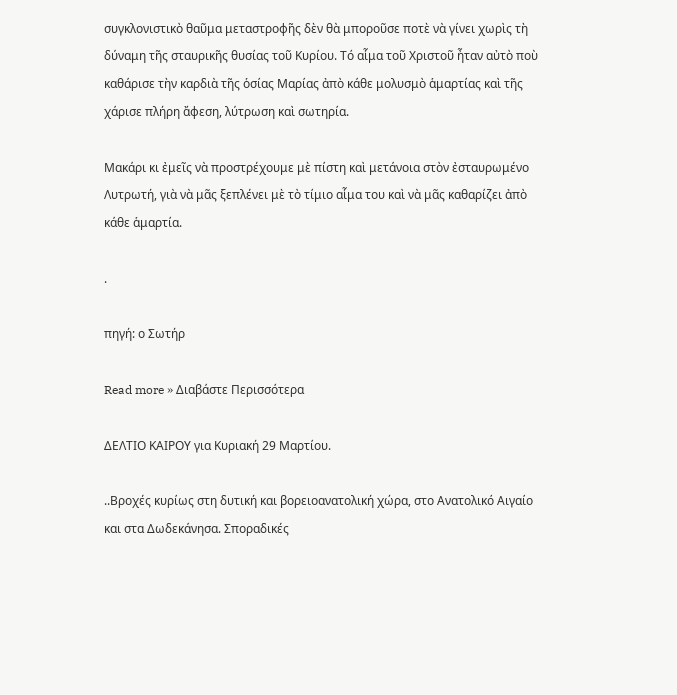συγκλονιστικὸ θαῦμα μεταστροφῆς δὲν θὰ μποροῦσε ποτὲ νὰ γίνει χωρὶς τὴ δύναμη τῆς σταυρικῆς θυσίας τοῦ Κυρίου. Τό αἷμα τοῦ Χριστοῦ ἦταν αὐτὸ ποὺ καθάρισε τὴν καρδιὰ τῆς ὁσίας Μαρίας ἀπὸ κάθε μολυσμὸ ἁμαρτίας καὶ τῆς χάρισε πλήρη ἄφεση, λύτρωση καὶ σωτηρία.

Μακάρι κι ἐμεῖς νὰ προστρέχουμε μὲ πίστη καὶ μετάνοια στὸν ἐσταυρωμένο Λυτρωτή, γιὰ νὰ μᾶς ξεπλένει μὲ τὸ τίμιο αἷμα του καὶ νὰ μᾶς καθαρίζει ἀπὸ κάθε ἁμαρτία.

.

πηγή: ο Σωτήρ

Read more » Διαβάστε Περισσότερα

ΔΕΛΤΙΟ ΚΑΙΡΟΥ για Κυριακή 29 Μαρτίου.

..Βροχές κυρίως στη δυτική και βορειοανατολική χώρα, στο Ανατολικό Αιγαίο και στα Δωδεκάνησα. Σποραδικές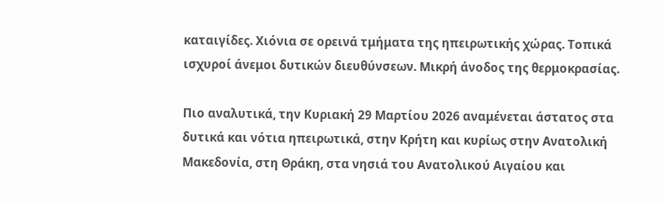καταιγίδες. Χιόνια σε ορεινά τμήματα της ηπειρωτικής χώρας. Τοπικά ισχυροί άνεμοι δυτικών διευθύνσεων. Μικρή άνοδος της θερμοκρασίας.

Πιο αναλυτικά, την Κυριακή 29 Μαρτίου 2026 αναμένεται άστατος στα δυτικά και νότια ηπειρωτικά, στην Κρήτη και κυρίως στην Ανατολική Μακεδονία, στη Θράκη, στα νησιά του Ανατολικού Αιγαίου και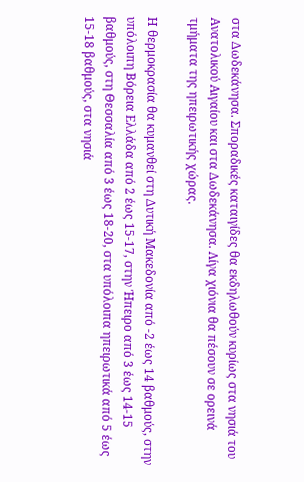στα Δωδεκάνησα. Σποραδικές καταιγίδες θα εκδηλωθούν κυρίως στα νησιά του Ανατολικού Αιγαίου και στα Δωδεκάνησα. Λίγα χιόνια θα πέσουν σε ορεινά τμήματα της ηπειρωτικής χώρας.

Η θερμοκρασία θα κυμανθεί στη Δυτική Μακεδονία από -2 έως 14 βαθμούς, στην υπόλοιπη Βόρεια Ελλάδα από 2 έως 15-17, στην Ήπειρο από 3 έως 14-15 βαθμούς, στη Θεσσαλία από 3 έως 18-20, στα υπόλοιπα ηπειρωτικά από 5 έως 15-18 βαθμούς, στα νησιά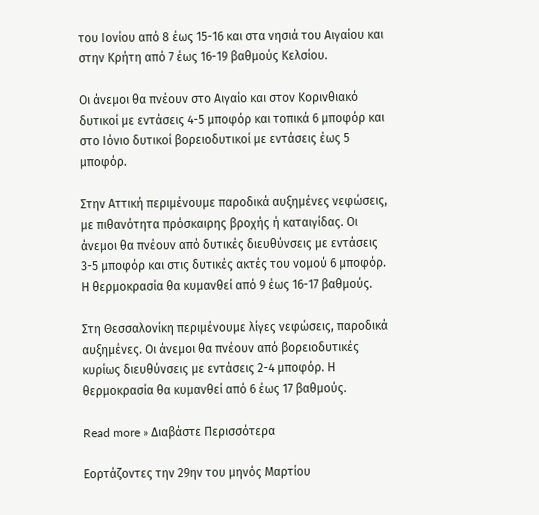του Ιονίου από 8 έως 15-16 και στα νησιά του Αιγαίου και στην Κρήτη από 7 έως 16-19 βαθμούς Κελσίου.

Οι άνεμοι θα πνέουν στο Αιγαίο και στον Κορινθιακό δυτικοί με εντάσεις 4-5 μποφόρ και τοπικά 6 μποφόρ και στο Ιόνιο δυτικοί βορειοδυτικοί με εντάσεις έως 5 μποφόρ.

Στην Αττική περιμένουμε παροδικά αυξημένες νεφώσεις, με πιθανότητα πρόσκαιρης βροχής ή καταιγίδας. Οι άνεμοι θα πνέουν από δυτικές διευθύνσεις με εντάσεις 3-5 μποφόρ και στις δυτικές ακτές του νομού 6 μποφόρ. Η θερμοκρασία θα κυμανθεί από 9 έως 16-17 βαθμούς.

Στη Θεσσαλονίκη περιμένουμε λίγες νεφώσεις, παροδικά αυξημένες. Οι άνεμοι θα πνέουν από βορειοδυτικές κυρίως διευθύνσεις με εντάσεις 2-4 μποφόρ. Η θερμοκρασία θα κυμανθεί από 6 έως 17 βαθμούς.

Read more » Διαβάστε Περισσότερα

Εορτάζοντες την 29ην του μηνός Μαρτίου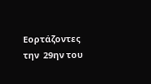Εορτάζοντες την  29ην του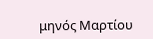μηνός Μαρτίου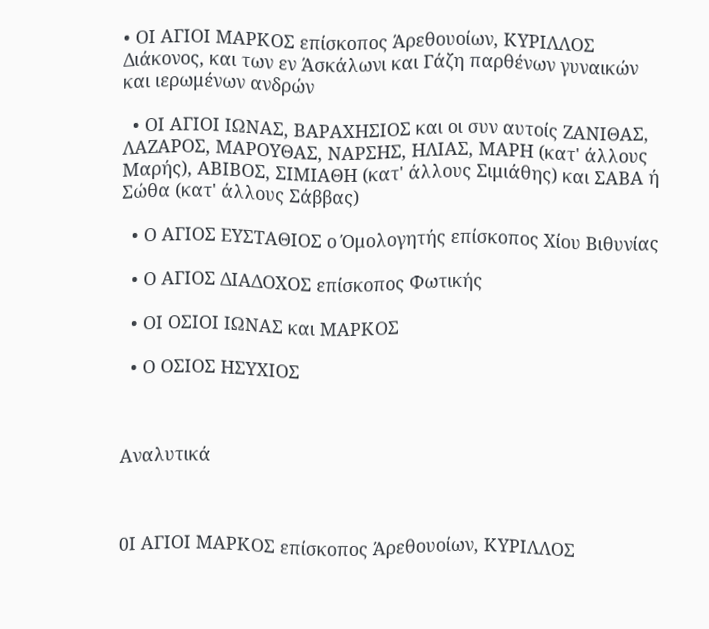• ΟΙ ΑΓΙΟΙ ΜΑΡΚΟΣ επίσκοπος Άρεθουοίων, ΚΥΡΙΛΛΟΣ Διάκονος, και των εν Άσκάλωνι και Γάζη παρθένων γυναικών και ιερωμένων ανδρών

  • ΟΙ ΑΓΙΟΙ ΙΩΝΑΣ, ΒΑΡΑΧΗΣΙΟΣ και οι συν αυτοίς ΖΑΝΙΘΑΣ, ΛΑΖΑΡΟΣ, ΜΑΡΟΥΘΑΣ, ΝΑΡΣΗΣ, ΗΛΙΑΣ, ΜΑΡΗ (κατ' άλλους Μαρής), ΑΒΙΒΟΣ, ΣΙΜΙΑΘΗ (κατ' άλλους Σιμιάθης) και ΣΑΒΑ ή Σώθα (κατ' άλλους Σάββας)

  • Ο ΑΓΙΟΣ ΕΥΣΤΑΘΙΟΣ ο Όμολογητής επίσκοπος Χίου Βιθυνίας

  • Ο ΑΓΙΟΣ ΔΙΑΔΟΧΟΣ επίσκοπος Φωτικής

  • ΟΙ ΟΣΙΟΙ ΙΩΝΑΣ και ΜΑΡΚΟΣ

  • Ο ΟΣΙΟΣ ΗΣΥΧΙΟΣ



Αναλυτικά



0Ι ΑΓΙΟΙ ΜΑΡΚΟΣ επίσκοπος Άρεθουοίων, ΚΥΡΙΛΛΟΣ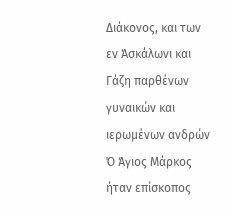Διάκονος, και των εν Άσκάλωνι και Γάζη παρθένων γυναικών και ιερωμένων ανδρών
Ό Άγιος Μάρκος ήταν επίσκοπος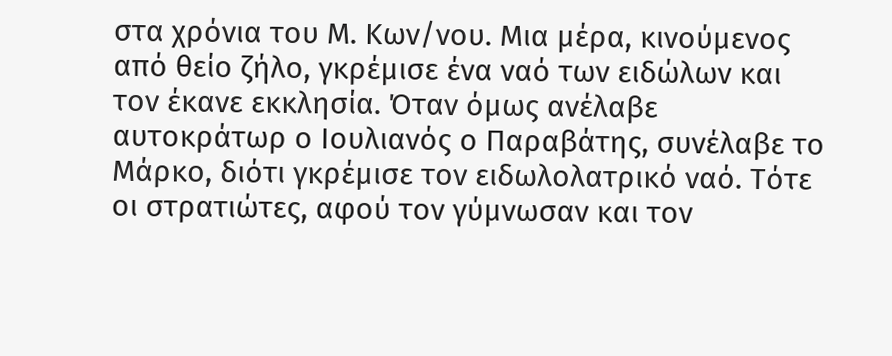στα χρόνια του Μ. Κων/νου. Μια μέρα, κινούμενος από θείο ζήλο, γκρέμισε ένα ναό των ειδώλων και τον έκανε εκκλησία. Όταν όμως ανέλαβε αυτοκράτωρ ο Ιουλιανός ο Παραβάτης, συνέλαβε το Μάρκο, διότι γκρέμισε τον ειδωλολατρικό ναό. Τότε οι στρατιώτες, αφού τον γύμνωσαν και τον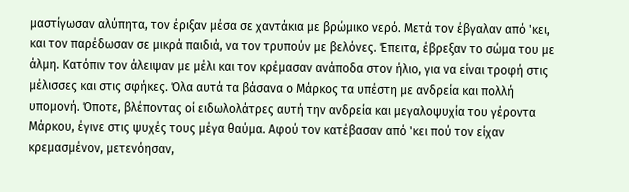μαστίγωσαν αλύπητα, τον έριξαν μέσα σε χαντάκια με βρώμικο νερό. Μετά τον έβγαλαν από 'κει, και τον παρέδωσαν σε μικρά παιδιά, να τον τρυπούν με βελόνες. Έπειτα, έβρεξαν το σώμα του με άλμη. Κατόπιν τον άλειψαν με μέλι και τον κρέμασαν ανάποδα στον ήλιο, για να είναι τροφή στις μέλισσες και στις σφήκες. Όλα αυτά τα βάσανα ο Μάρκος τα υπέστη με ανδρεία και πολλή υπομονή. Όποτε, βλέποντας οί ειδωλολάτρες αυτή την ανδρεία και μεγαλοψυχία του γέροντα Μάρκου, έγινε στις ψυχές τους μέγα θαύμα. Αφού τον κατέβασαν από 'κει πού τον είχαν κρεμασμένον, μετενόησαν,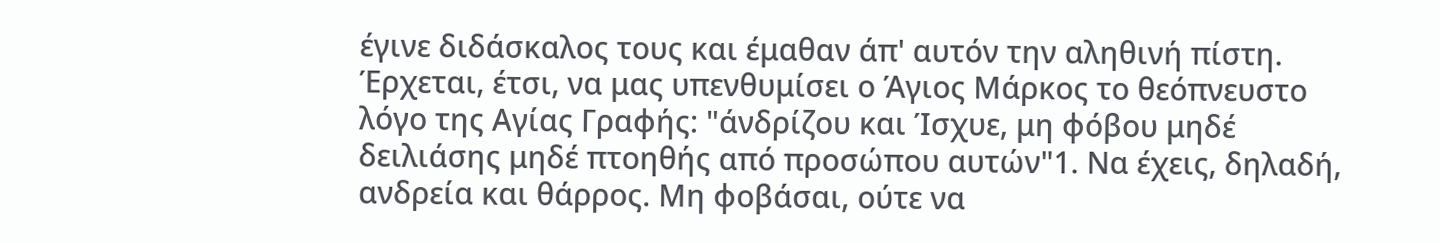έγινε διδάσκαλος τους και έμαθαν άπ' αυτόν την αληθινή πίστη. Έρχεται, έτσι, να μας υπενθυμίσει ο Άγιος Μάρκος το θεόπνευστο λόγο της Αγίας Γραφής: "άνδρίζου και Ίσχυε, μη φόβου μηδέ δειλιάσης μηδέ πτοηθής από προσώπου αυτών"1. Να έχεις, δηλαδή, ανδρεία και θάρρος. Μη φοβάσαι, ούτε να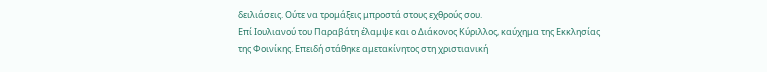δειλιάσεις. Ούτε να τρομάξεις μπροστά στους εχθρούς σου.
Επί Ιουλιανού του Παραβάτη έλαμψε και ο Διάκονος Κύριλλος, καύχημα της Εκκλησίας της Φοινίκης. Επειδή στάθηκε αμετακίνητος στη χριστιανική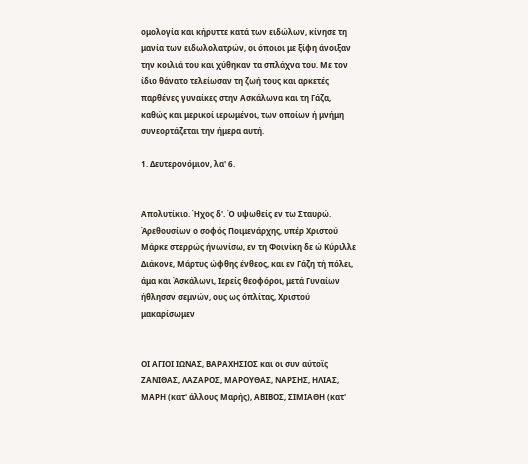ομολογία και κήρυττε κατά των ειδώλων, κίνησε τη μανία των ειδωλολατρών, οι όποιοι με ξίφη άνοιξαν την κοιλιά του και χύθηκαν τα σπλάχνα του. Με τον ίδιο θάνατο τελείωσαν τη ζωή τους και αρκετές παρθένες γυναίκες στην Ασκάλωνα και τη Γάζα, καθώς και μερικοί ιερωμένοι, των οποίων ή μνήμη συνεορτάζεται την ήμερα αυτή.

1. Δευτερονόμιον, λα' 6.


Απολυτίκιο. Ήχος δ'. Ό υψωθείς εν τω Σταυρώ.
Άρεθουσίων ο σοφός Ποιμενάρχης, υπέρ Χριστού Μάρκε στερρώς ήνωνίσω, εν τη Φοινίκη δε ώ Κύριλλε Διάκονε, Μάρτυς ώφθης ένθεος, και εν Γάζη τή πόλει, άμα και Άσκάλωνι, Ιερείς θεοφόροι, μετά Γυναίων ήθλησσν σεμνών, ους ως όπλίτας, Χριστού μακαρίσωμεν


ΟΙ ΑΓΙΟΙ ΙΩΝΑΣ, ΒΑΡΑΧΗΣΙΟΣ και οι συν αύτοϊς ΖΑΝΙΘΑΣ, ΛΑΖΑΡΟΣ, ΜΑΡΟΥΘΑΣ, ΝΑΡΣΗΣ, ΗΛΙΑΣ, ΜΑΡΗ (κατ' άλλους Μαρής), ΑΒΙΒΟΣ, ΣΙΜΙΑΘΗ (κατ'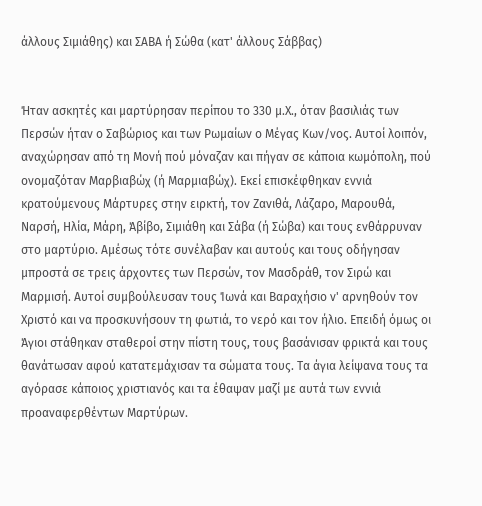άλλους Σιμιάθης) και ΣΑΒΑ ή Σώθα (κατ' άλλους Σάββας)


Ήταν ασκητές και μαρτύρησαν περίπου το 330 μ.Χ., όταν βασιλιάς των Περσών ήταν ο Σαβώριος και των Ρωμαίων ο Μέγας Κων/νος. Αυτοί λοιπόν, αναχώρησαν από τη Μονή πού μόναζαν και πήγαν σε κάποια κωμόπολη, πού ονομαζόταν Μαρβιαβώχ (ή Μαρμιαβώχ). Εκεί επισκέφθηκαν εννιά κρατούμενους Μάρτυρες στην ειρκτή, τον Ζανιθά, Λάζαρο, Μαρουθά, Ναρσή, Ηλία, Μάρη, Άβίβο, Σιμιάθη και Σάβα (ή Σώβα) και τους ενθάρρυναν στο μαρτύριο. Αμέσως τότε συνέλαβαν και αυτούς και τους οδήγησαν μπροστά σε τρεις άρχοντες των Περσών, τον Μασδράθ, τον Σιρώ και Μαρμισή. Αυτοί συμβούλευσαν τους Ίωνά και Βαραχήσιο ν' αρνηθούν τον Χριστό και να προσκυνήσουν τη φωτιά, το νερό και τον ήλιο. Επειδή όμως οι Άγιοι στάθηκαν σταθεροί στην πίστη τους, τους βασάνισαν φρικτά και τους θανάτωσαν αφού κατατεμάχισαν τα σώματα τους. Τα άγια λείψανα τους τα αγόρασε κάποιος χριστιανός και τα έθαψαν μαζί με αυτά των εννιά προαναφερθέντων Μαρτύρων.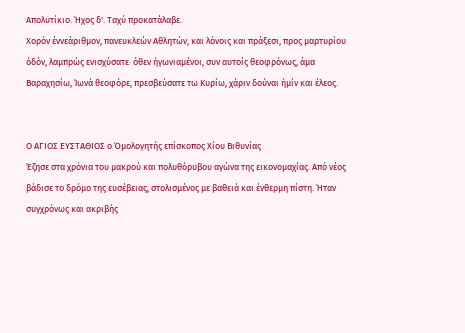Απολυτίκιο. Ήχος δ'. Ταχύ προκατάλαβε.
Χορόν έννεάριθμον, πανευκλεών Αθλητών, και λόνοις και πράξεσι, προς μαρτυρίου όδόν, λαμπρώς ενισχύσατε· όθεν ήγωνιαμένοι, συν αυτοίς θεοφρόνως, άμα Βαραχησίω, Ίωνά θεοφόρε, πρεσβεύσατε τω Κυρίω, χάριν δούναι ήμίν και έλεος.


Ο ΑΓΙΟΣ ΕΥΣΤΑΘΙΟΣ ο Όμολογητής επίσκοπος Χίου Βιθυνίας
Έζησε στα χρόνια του μακρού και πολυθόρυβου αγώνα της εικονομαχίας. Από νέος βάδισε το δρόμο της ευσέβειας, στολισμένος με βαθειά και ένθερμη πίστη. Ήταν συγχρόνως και ακριβής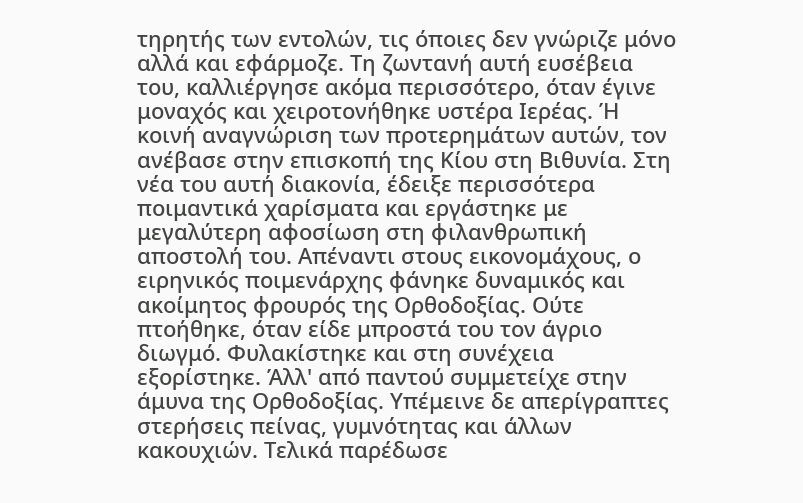τηρητής των εντολών, τις όποιες δεν γνώριζε μόνο αλλά και εφάρμοζε. Τη ζωντανή αυτή ευσέβεια του, καλλιέργησε ακόμα περισσότερο, όταν έγινε μοναχός και χειροτονήθηκε υστέρα Ιερέας. Ή κοινή αναγνώριση των προτερημάτων αυτών, τον ανέβασε στην επισκοπή της Κίου στη Βιθυνία. Στη νέα του αυτή διακονία, έδειξε περισσότερα ποιμαντικά χαρίσματα και εργάστηκε με μεγαλύτερη αφοσίωση στη φιλανθρωπική αποστολή του. Απέναντι στους εικονομάχους, ο ειρηνικός ποιμενάρχης φάνηκε δυναμικός και ακοίμητος φρουρός της Ορθοδοξίας. Ούτε πτοήθηκε, όταν είδε μπροστά του τον άγριο διωγμό. Φυλακίστηκε και στη συνέχεια εξορίστηκε. Άλλ' από παντού συμμετείχε στην άμυνα της Ορθοδοξίας. Υπέμεινε δε απερίγραπτες στερήσεις πείνας, γυμνότητας και άλλων κακουχιών. Τελικά παρέδωσε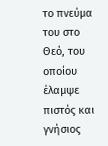το πνεύμα του στο Θεό, του οποίου έλαμψε πιστός και γνήσιος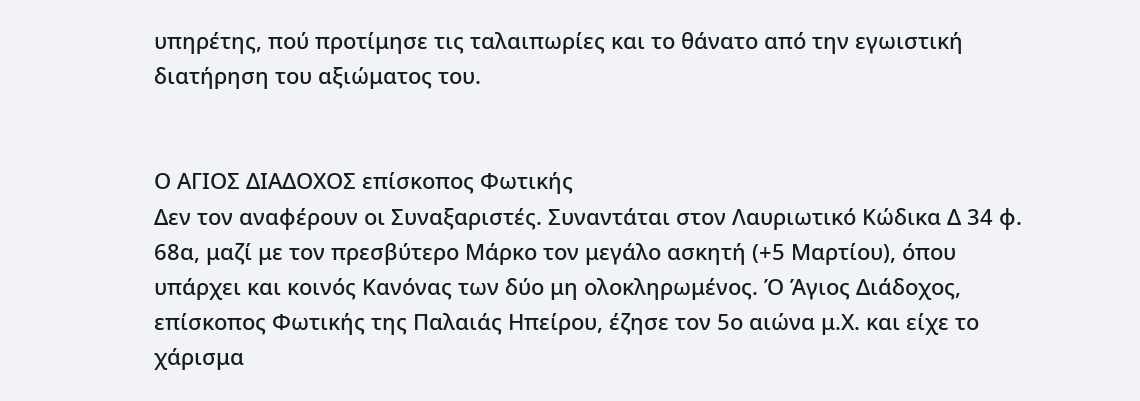υπηρέτης, πού προτίμησε τις ταλαιπωρίες και το θάνατο από την εγωιστική διατήρηση του αξιώματος του.


Ο ΑΓΙΟΣ ΔΙΑΔΟΧΟΣ επίσκοπος Φωτικής
Δεν τον αναφέρουν οι Συναξαριστές. Συναντάται στον Λαυριωτικό Κώδικα Δ 34 φ. 68α, μαζί με τον πρεσβύτερο Μάρκο τον μεγάλο ασκητή (+5 Μαρτίου), όπου υπάρχει και κοινός Κανόνας των δύο μη ολοκληρωμένος. Ό Άγιος Διάδοχος, επίσκοπος Φωτικής της Παλαιάς Ηπείρου, έζησε τον 5ο αιώνα μ.Χ. και είχε το χάρισμα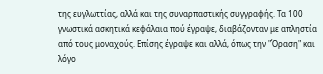της ευγλωττίας, αλλά και της συναρπαστικής συγγραφής. Τα 100 γνωστικά ασκητικά κεφάλαια πού έγραψε, διαβάζονταν με απληστία από τους μοναχούς. Επίσης έγραψε και αλλά, όπως την "Όραση" και λόγο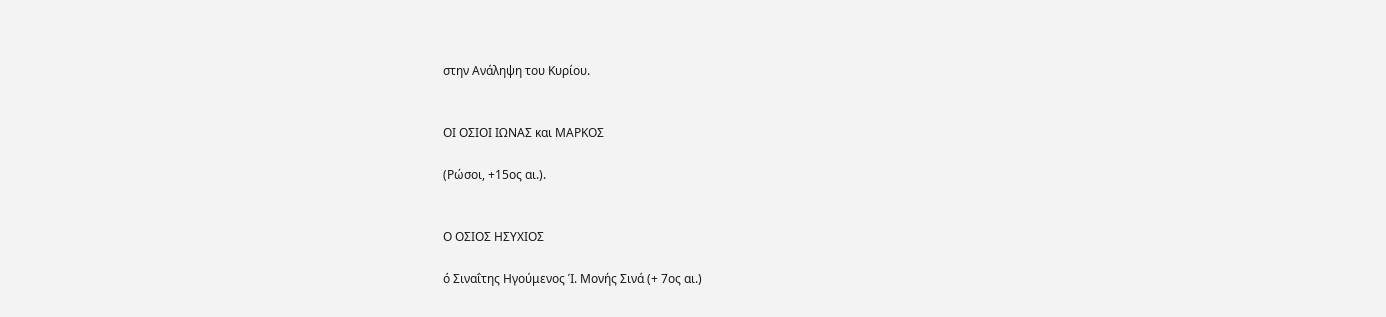στην Ανάληψη του Κυρίου.


ΟΙ ΟΣΙΟΙ ΙΩΝΑΣ και ΜΑΡΚΟΣ

(Ρώσοι, +15ος αι.).


Ο ΟΣΙΟΣ ΗΣΥΧΙΟΣ

ό Σιναΐτης Ηγούμενος Ί. Μονής Σινά (+ 7ος αι.)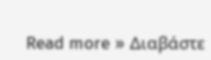Read more » Διαβάστε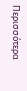Περισσότερα